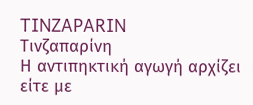TINZAPARIN
Τινζαπαρίνη
Η αντιπηκτική αγωγή αρχίζει είτε με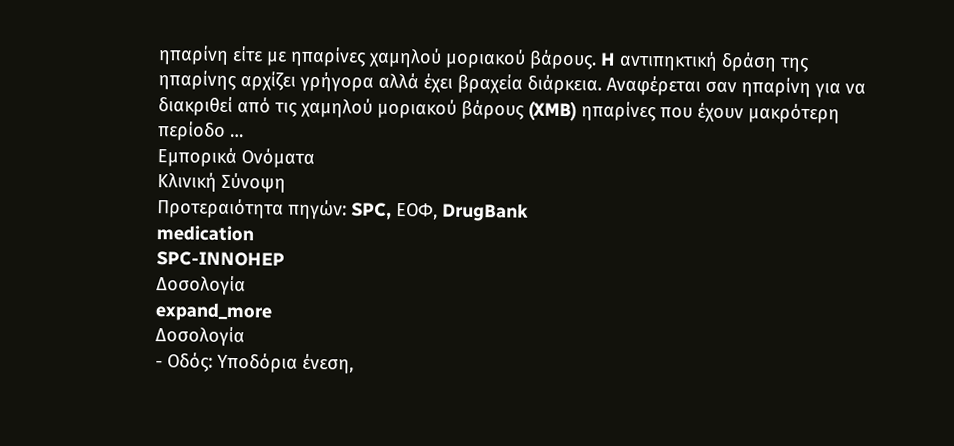ηπαρίνη είτε με ηπαρίνες χαμηλού μοριακού βάρους. H αντιπηκτική δράση της ηπαρίνης αρχίζει γρήγορα αλλά έχει βραχεία διάρκεια. Αναφέρεται σαν ηπαρίνη για να διακριθεί από τις χαμηλού μοριακού βάρους (XMB) ηπαρίνες που έχουν μακρότερη περίοδο …
Εμπορικά Ονόματα
Κλινική Σύνοψη
Προτεραιότητα πηγών: SPC, ΕΟΦ, DrugBank
medication
SPC-INNOHEP
Δοσολογία
expand_more
Δοσολογία
- Οδός: Υποδόρια ένεση,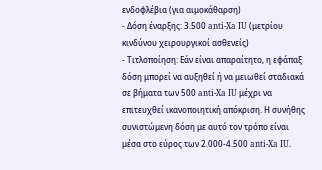ενδοφλέβια (για αιμοκάθαρση)
- Δόση έναρξης: 3.500 anti-Xa IU (μετρίου κινδύνου χειρουργικοί ασθενείς)
- Τιτλοποίηση: Εάν είναι απαραίτητο, η εφάπαξ δόση μπορεί να αυξηθεί ή να μειωθεί σταδιακά σε βήματα των 500 anti-Xa IU μέχρι να επιτευχθεί ικανοποιητική απόκριση. Η συνήθης συνιστώμενη δόση με αυτό τον τρόπο είναι μέσα στο εύρος των 2.000-4.500 anti-Xa IU.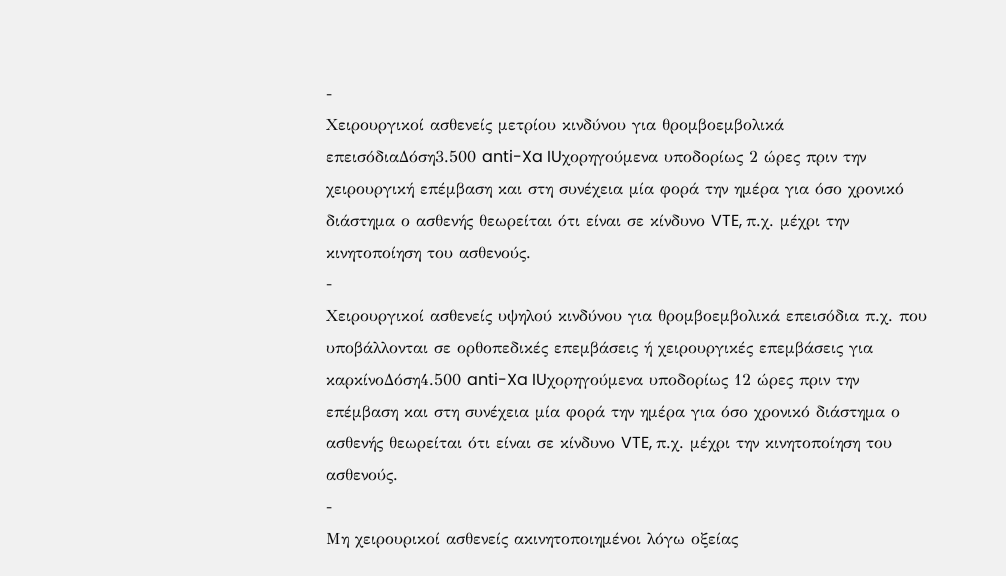-
Χειρουργικοί ασθενείς μετρίου κινδύνου για θρομβοεμβολικά επεισόδιαΔόση3.500 anti-Xa IUχορηγούμενα υποδορίως 2 ώρες πριν την χειρουργική επέμβαση και στη συνέχεια μία φορά την ημέρα για όσο χρονικό διάστημα ο ασθενής θεωρείται ότι είναι σε κίνδυνο VTE, π.χ. μέχρι την κινητοποίηση του ασθενούς.
-
Χειρουργικοί ασθενείς υψηλού κινδύνου για θρομβοεμβολικά επεισόδια π.χ. που υποβάλλονται σε ορθοπεδικές επεμβάσεις ή χειρουργικές επεμβάσεις για καρκίνοΔόση4.500 anti-Xa IUχορηγούμενα υποδορίως 12 ώρες πριν την επέμβαση και στη συνέχεια μία φορά την ημέρα για όσο χρονικό διάστημα ο ασθενής θεωρείται ότι είναι σε κίνδυνο VTE, π.χ. μέχρι την κινητοποίηση του ασθενούς.
-
Μη χειρουρικοί ασθενείς ακινητοποιημένοι λόγω οξείας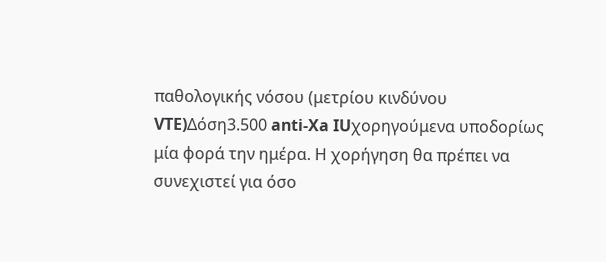παθολογικής νόσου (μετρίου κινδύνου VTE)Δόση3.500 anti-Xa IUχορηγούμενα υποδορίως μία φορά την ημέρα. Η χορήγηση θα πρέπει να συνεχιστεί για όσο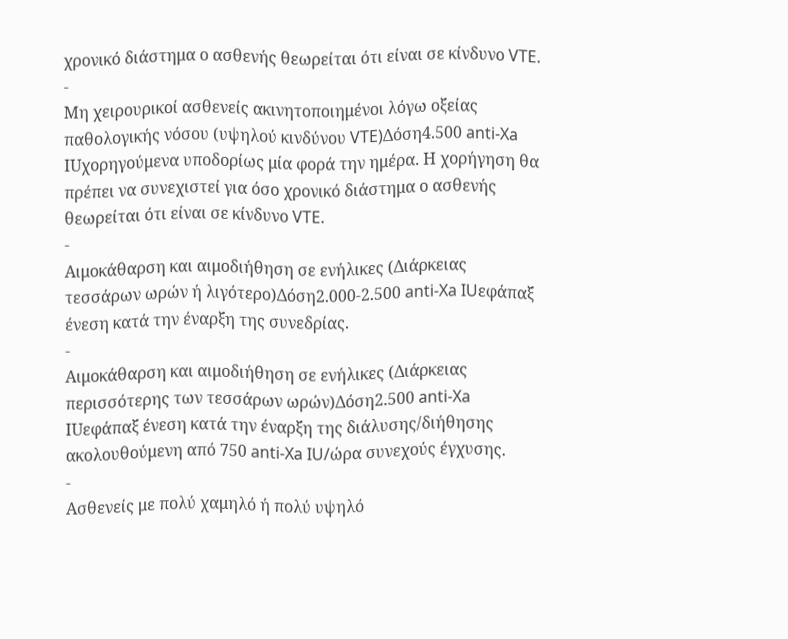χρονικό διάστημα ο ασθενής θεωρείται ότι είναι σε κίνδυνο VTE.
-
Μη χειρουρικοί ασθενείς ακινητοποιημένοι λόγω οξείας παθολογικής νόσου (υψηλού κινδύνου VTE)Δόση4.500 anti-Xa IUχορηγούμενα υποδορίως μία φορά την ημέρα. Η χορήγηση θα πρέπει να συνεχιστεί για όσο χρονικό διάστημα ο ασθενής θεωρείται ότι είναι σε κίνδυνο VTE.
-
Αιμοκάθαρση και αιμοδιήθηση σε ενήλικες (Διάρκειας τεσσάρων ωρών ή λιγότερο)Δόση2.000-2.500 anti-Xa IUεφάπαξ ένεση κατά την έναρξη της συνεδρίας.
-
Αιμοκάθαρση και αιμοδιήθηση σε ενήλικες (Διάρκειας περισσότερης των τεσσάρων ωρών)Δόση2.500 anti-Xa IUεφάπαξ ένεση κατά την έναρξη της διάλυσης/διήθησης ακολουθούμενη από 750 anti-Xa IU/ώρα συνεχούς έγχυσης.
-
Ασθενείς με πολύ χαμηλό ή πολύ υψηλό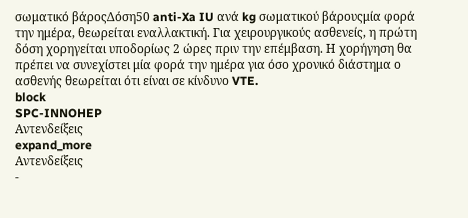σωματικό βάροςΔόση50 anti-Xa IU ανά kg σωματικού βάρουςμία φορά την ημέρα, θεωρείται εναλλακτική. Για χειρουργικούς ασθενείς, η πρώτη δόση χορηγείται υποδορίως 2 ώρες πριν την επέμβαση. Η χορήγηση θα πρέπει να συνεχίστει μία φορά την ημέρα για όσο χρονικό διάστημα ο ασθενής θεωρείται ότι είναι σε κίνδυνο VTE.
block
SPC-INNOHEP
Αντενδείξεις
expand_more
Αντενδείξεις
-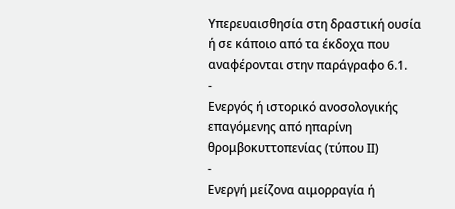Υπερευαισθησία στη δραστική ουσία ή σε κάποιο από τα έκδοχα που αναφέρονται στην παράγραφο 6.1.
-
Ενεργός ή ιστορικό ανοσολογικής επαγόμενης από ηπαρίνη θρομβοκυττοπενίας (τύπου ΙΙ)
-
Ενεργή μείζονα αιμορραγία ή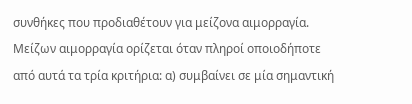συνθήκες που προδιαθέτουν για μείζονα αιμορραγία. Μείζων αιμορραγία ορίζεται όταν πληροί οποιοδήποτε από αυτά τα τρία κριτήρια: α) συμβαίνει σε μία σημαντική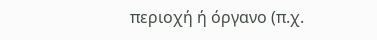περιοχή ή όργανο (π.χ.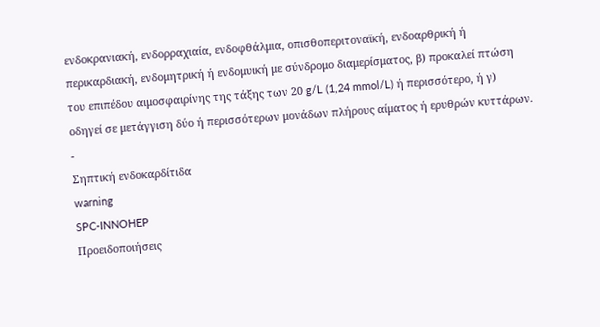ενδοκρανιακή, ενδορραχιαία, ενδοφθάλμια, οπισθοπεριτοναϊκή, ενδοαρθρική ή περικαρδιακή, ενδομητρική ή ενδομυική με σύνδρομο διαμερίσματος, β) προκαλεί πτώση του επιπέδου αιμοσφαιρίνης της τάξης των 20 g/L (1,24 mmol/L) ή περισσότερο, ή γ) οδηγεί σε μετάγγιση δύο ή περισσότερων μονάδων πλήρους αίματος ή ερυθρών κυττάρων.
-
Σηπτική ενδοκαρδίτιδα
warning
SPC-INNOHEP
Προειδοποιήσεις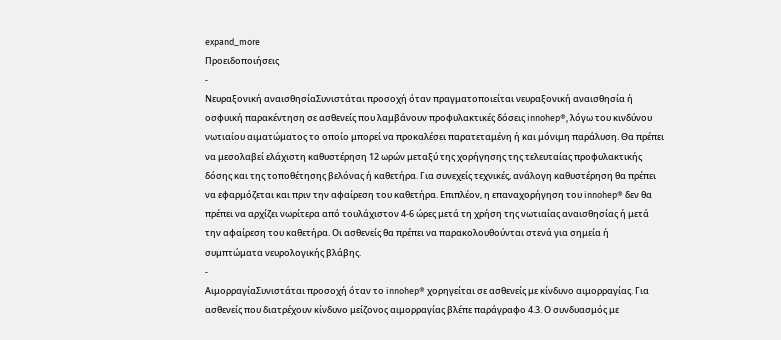expand_more
Προειδοποιήσεις
-
Νευραξονική αναισθησίαΣυνιστάται προσοχή όταν πραγματοποιείται νευραξονική αναισθησία ή οσφυική παρακέντηση σε ασθενείς που λαμβάνουν προφυλακτικές δόσεις innohep®, λόγω του κινδύνου νωτιαίου αιματώματος το οποίο μπορεί να προκαλέσει παρατεταμένη ή και μόνιμη παράλυση. Θα πρέπει να μεσολαβεί ελάχιστη καθυστέρηση 12 ωρών μεταξύ της χορήγησης της τελευταίας προφυλακτικής δόσης και της τοποθέτησης βελόνας ή καθετήρα. Για συνεχείς τεχνικές, ανάλογη καθυστέρηση θα πρέπει να εφαρμόζεται και πριν την αφαίρεση του καθετήρα. Επιπλέον, η επαναχορήγηση του innohep® δεν θα πρέπει να αρχίζει νωρίτερα από τουλάχιστον 4-6 ώρες μετά τη χρήση της νωτιαίας αναισθησίας ή μετά την αφαίρεση του καθετήρα. Οι ασθενείς θα πρέπει να παρακολουθούνται στενά για σημεία ή συμπτώματα νευρολογικής βλάβης.
-
ΑιμορραγίαΣυνιστάται προσοχή όταν το innohep® χορηγείται σε ασθενείς με κίνδυνο αιμορραγίας. Για ασθενείς που διατρέχουν κίνδυνο μείζονος αιμορραγίας βλέπε παράγραφο 4.3. Ο συνδυασμός με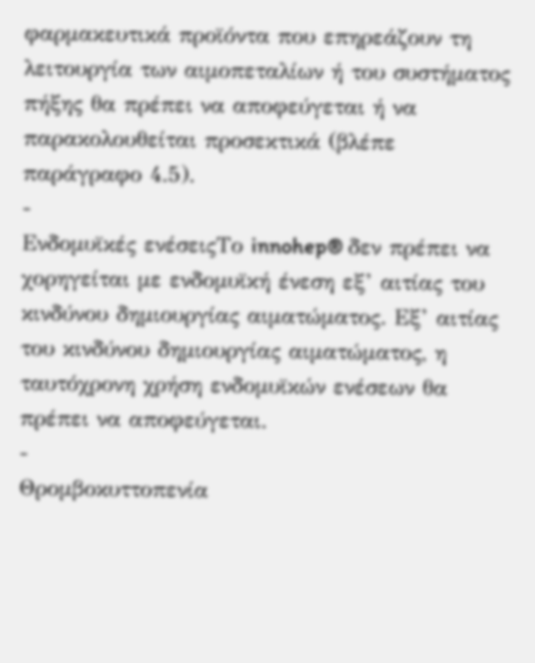φαρμακευτικά προϊόντα που επηρεάζουν τη λειτουργία των αιμοπεταλίων ή του συστήματος πήξης θα πρέπει να αποφεύγεται ή να παρακολουθείται προσεκτικά (βλέπε παράγραφο 4.5).
-
Ενδομυϊκές ενέσειςΤο innohep® δεν πρέπει να χορηγείται με ενδομυϊκή ένεση εξ’ αιτίας του κινδύνου δημιουργίας αιματώματος. Εξ’ αιτίας του κινδύνου δημιουργίας αιματώματος, η ταυτόχρονη χρήση ενδομυϊκών ενέσεων θα πρέπει να αποφεύγεται.
-
Θρομβοκυττοπενία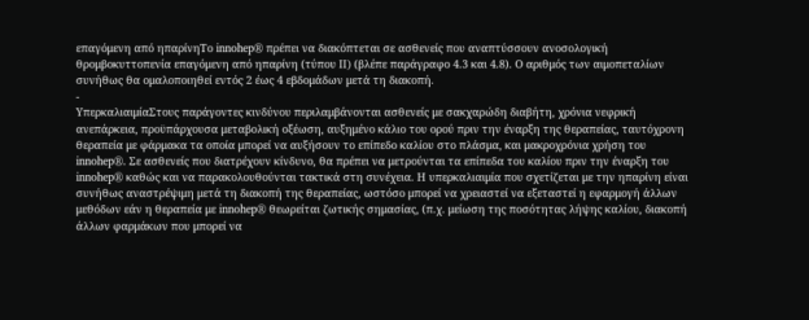επαγόμενη από ηπαρίνηΤο innohep® πρέπει να διακόπτεται σε ασθενείς που αναπτύσσουν ανοσολογική θρομβοκυττοπενία επαγόμενη από ηπαρίνη (τύπου II) (βλέπε παράγραφο 4.3 και 4.8). Ο αριθμός των αιμοπεταλίων συνήθως θα ομαλοποιηθεί εντός 2 έως 4 εβδομάδων μετά τη διακοπή.
-
ΥπερκαλιαιμίαΣτους παράγοντες κινδύνου περιλαμβάνονται ασθενείς με σακχαρώδη διαβήτη, χρόνια νεφρική ανεπάρκεια, προϋπάρχουσα μεταβολική οξέωση, αυξημένο κάλιο του ορού πριν την έναρξη της θεραπείας, ταυτόχρονη θεραπεία με φάρμακα τα οποία μπορεί να αυξήσουν το επίπεδο καλίου στο πλάσμα, και μακροχρόνια χρήση του innohep®. Σε ασθενείς που διατρέχουν κίνδυνο, θα πρέπει να μετρούνται τα επίπεδα του καλίου πριν την έναρξη του innohep® καθώς και να παρακολουθούνται τακτικά στη συνέχεια. Η υπερκαλιαιμία που σχετίζεται με την ηπαρίνη είναι συνήθως αναστρέψιμη μετά τη διακοπή της θεραπείας, ωστόσο μπορεί να χρειαστεί να εξεταστεί η εφαρμογή άλλων μεθόδων εάν η θεραπεία με innohep® θεωρείται ζωτικής σημασίας, (π.χ. μείωση της ποσότητας λήψης καλίου, διακοπή άλλων φαρμάκων που μπορεί να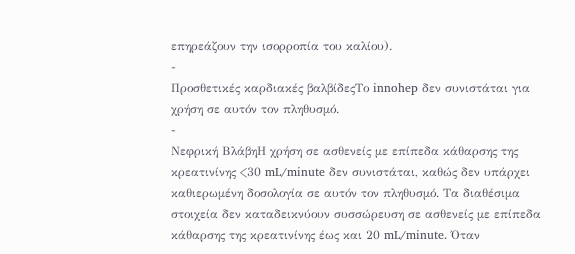επηρεάζουν την ισορροπία του καλίου).
-
Προσθετικές καρδιακές βαλβίδεςΤο innohep δεν συνιστάται για χρήση σε αυτόν τον πληθυσμό.
-
Νεφρική ΒλάβηΗ χρήση σε ασθενείς με επίπεδα κάθαρσης της κρεατινίνης <30 mL/minute δεν συνιστάται, καθώς δεν υπάρχει καθιερωμένη δοσολογία σε αυτόν τον πληθυσμό. Τα διαθέσιμα στοιχεία δεν καταδεικνύουν συσσώρευση σε ασθενείς με επίπεδα κάθαρσης της κρεατινίνης έως και 20 mL/minute. Όταν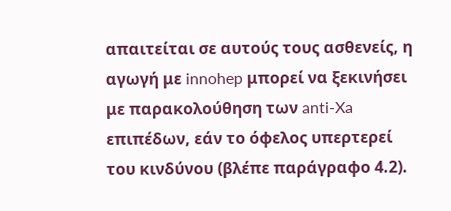απαιτείται σε αυτούς τους ασθενείς, η αγωγή με innohep μπορεί να ξεκινήσει με παρακολούθηση των anti-Xa επιπέδων, εάν το όφελος υπερτερεί του κινδύνου (βλέπε παράγραφο 4.2).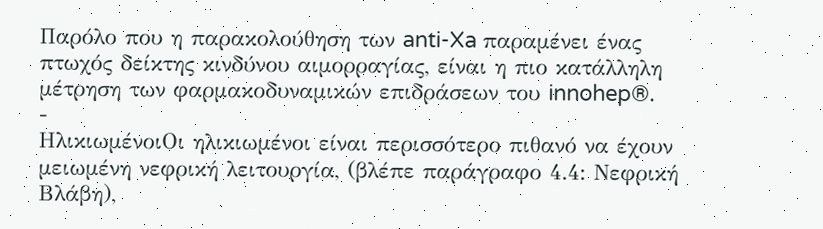Παρόλο που η παρακολούθηση των anti-Xa παραμένει ένας πτωχός δείκτης κινδύνου αιμορραγίας, είναι η πιο κατάλληλη μέτρηση των φαρμακοδυναμικών επιδράσεων του innohep®.
-
ΗλικιωμένοιΟι ηλικιωμένοι είναι περισσότερο πιθανό να έχουν μειωμένη νεφρική λειτουργία, (βλέπε παράγραφο 4.4: Νεφρική Βλάβη),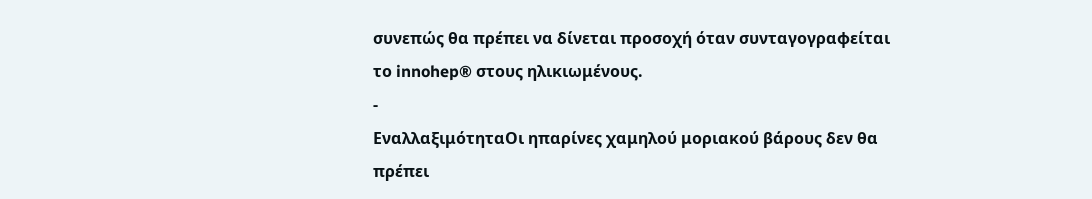συνεπώς θα πρέπει να δίνεται προσοχή όταν συνταγογραφείται το innohep® στους ηλικιωμένους.
-
ΕναλλαξιμότηταΟι ηπαρίνες χαμηλού μοριακού βάρους δεν θα πρέπει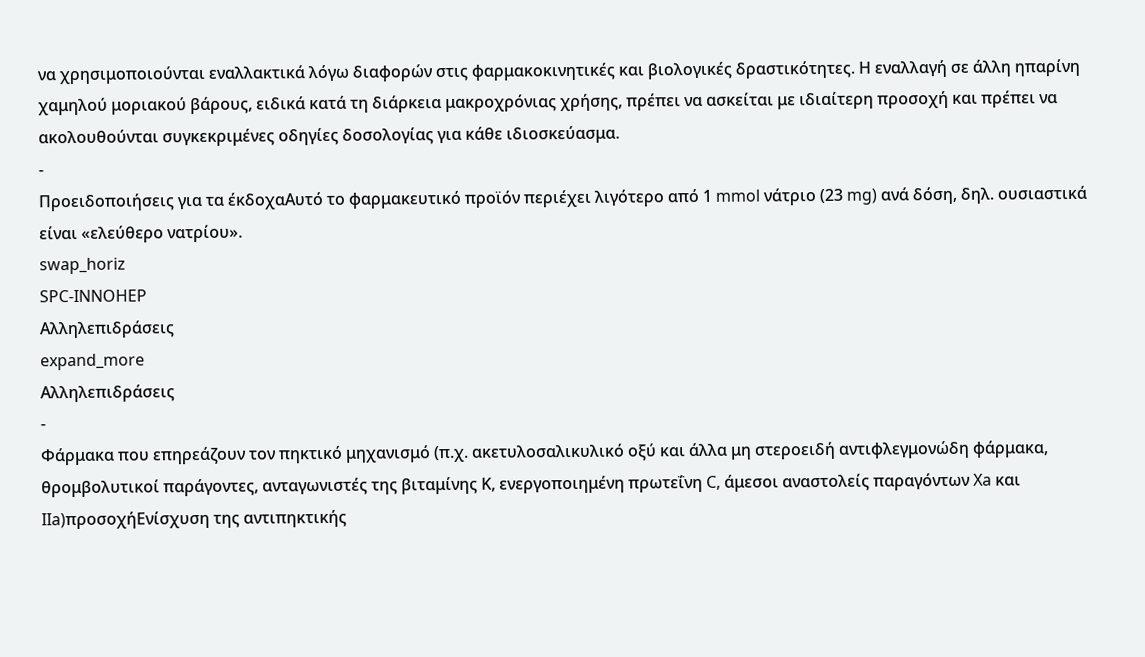να χρησιμοποιούνται εναλλακτικά λόγω διαφορών στις φαρμακοκινητικές και βιολογικές δραστικότητες. Η εναλλαγή σε άλλη ηπαρίνη χαμηλού μοριακού βάρους, ειδικά κατά τη διάρκεια μακροχρόνιας χρήσης, πρέπει να ασκείται με ιδιαίτερη προσοχή και πρέπει να ακολουθούνται συγκεκριμένες οδηγίες δοσολογίας για κάθε ιδιοσκεύασμα.
-
Προειδοποιήσεις για τα έκδοχαΑυτό το φαρμακευτικό προϊόν περιέχει λιγότερο από 1 mmol νάτριο (23 mg) ανά δόση, δηλ. ουσιαστικά είναι «ελεύθερο νατρίου».
swap_horiz
SPC-INNOHEP
Αλληλεπιδράσεις
expand_more
Αλληλεπιδράσεις
-
Φάρμακα που επηρεάζουν τον πηκτικό μηχανισμό (π.χ. ακετυλοσαλικυλικό οξύ και άλλα μη στεροειδή αντιφλεγμονώδη φάρμακα, θρομβολυτικοί παράγοντες, ανταγωνιστές της βιταμίνης Κ, ενεργοποιημένη πρωτεΐνη C, άμεσοι αναστολείς παραγόντων Xa και IIa)προσοχήΕνίσχυση της αντιπηκτικής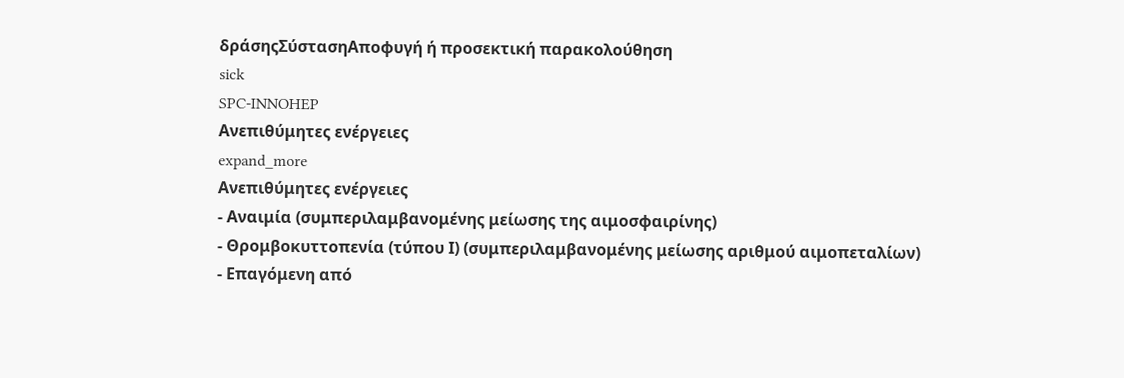δράσηςΣύστασηΑποφυγή ή προσεκτική παρακολούθηση
sick
SPC-INNOHEP
Ανεπιθύμητες ενέργειες
expand_more
Ανεπιθύμητες ενέργειες
- Αναιμία (συμπεριλαμβανομένης μείωσης της αιμοσφαιρίνης)
- Θρομβοκυττοπενία (τύπου Ι) (συμπεριλαμβανομένης μείωσης αριθμού αιμοπεταλίων)
- Επαγόμενη από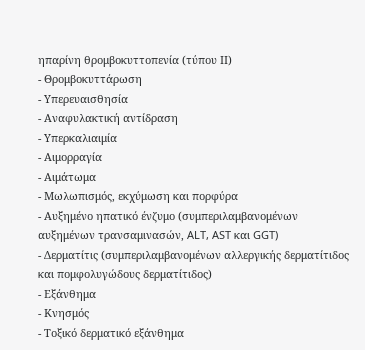ηπαρίνη θρομβοκυττοπενία (τύπου ΙΙ)
- Θρομβοκυττάρωση
- Υπερευαισθησία
- Αναφυλακτική αντίδραση
- Υπερκαλιαιμία
- Αιμορραγία
- Αιμάτωμα
- Μωλωπισμός, εκχύμωση και πορφύρα
- Αυξημένο ηπατικό ένζυμο (συμπεριλαμβανομένων αυξημένων τρανσαμινασών, ALT, AST και GGT)
- Δερματίτις (συμπεριλαμβανομένων αλλεργικής δερματίτιδος και πομφολυγώδους δερματίτιδος)
- Εξάνθημα
- Κνησμός
- Τοξικό δερματικό εξάνθημα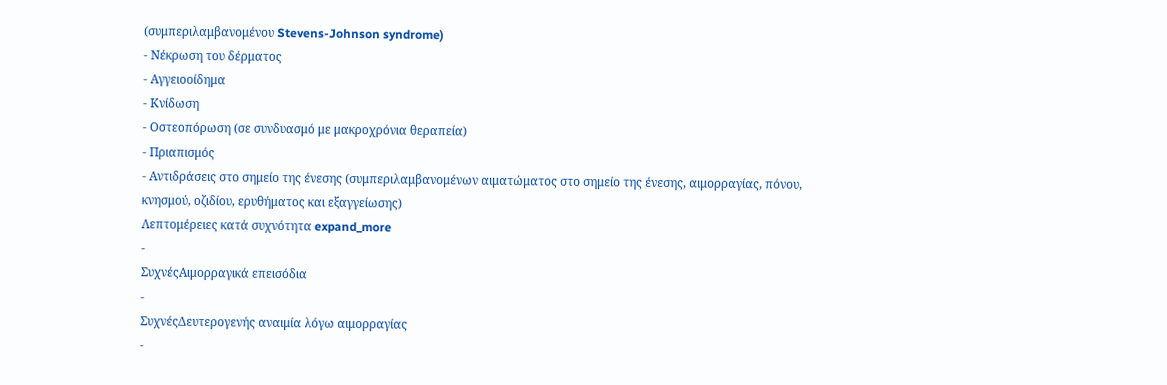(συμπεριλαμβανομένου Stevens-Johnson syndrome)
- Νέκρωση του δέρματος
- Αγγειοοίδημα
- Κνίδωση
- Οστεοπόρωση (σε συνδυασμό με μακροχρόνια θεραπεία)
- Πριαπισμός
- Αντιδράσεις στο σημείο της ένεσης (συμπεριλαμβανομένων αιματώματος στο σημείο της ένεσης, αιμορραγίας, πόνου, κνησμού, οζιδίου, ερυθήματος και εξαγγείωσης)
Λεπτομέρειες κατά συχνότητα expand_more
-
ΣυχνέςΑιμορραγικά επεισόδια
-
ΣυχνέςΔευτερογενής αναιμία λόγω αιμορραγίας
-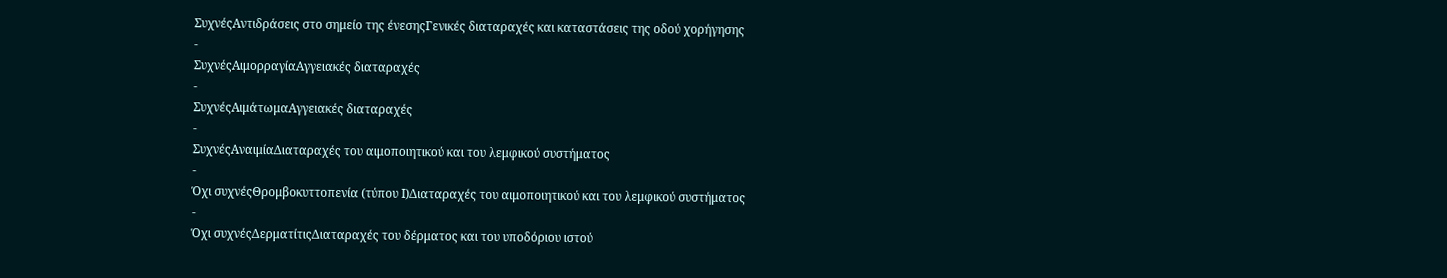ΣυχνέςΑντιδράσεις στο σημείο της ένεσηςΓενικές διαταραχές και καταστάσεις της οδού χορήγησης
-
ΣυχνέςΑιμορραγίαΑγγειακές διαταραχές
-
ΣυχνέςΑιμάτωμαΑγγειακές διαταραχές
-
ΣυχνέςΑναιμίαΔιαταραχές του αιμοποιητικού και του λεμφικού συστήματος
-
Όχι συχνέςΘρομβοκυττοπενία (τύπου Ι)Διαταραχές του αιμοποιητικού και του λεμφικού συστήματος
-
Όχι συχνέςΔερματίτιςΔιαταραχές του δέρματος και του υποδόριου ιστού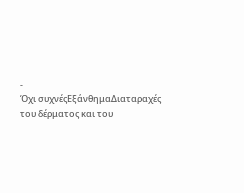-
Όχι συχνέςΕξάνθημαΔιαταραχές του δέρματος και του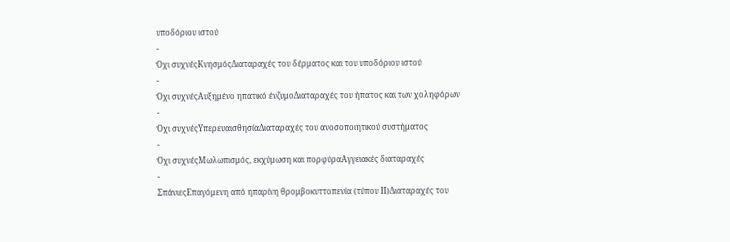υποδόριου ιστού
-
Όχι συχνέςΚνησμόςΔιαταραχές του δέρματος και του υποδόριου ιστού
-
Όχι συχνέςΑυξημένο ηπατικό ένζυμοΔιαταραχές του ήπατος και των χοληφόρων
-
Όχι συχνέςΥπερευαισθησίαΔιαταραχές του ανοσοποιητικού συστήματος
-
Όχι συχνέςΜωλωπισμός, εκχύμωση και πορφύραΑγγειακές διαταραχές
-
ΣπάνιεςΕπαγόμενη από ηπαρίνη θρομβοκυττοπενία (τύπου ΙΙ)Διαταραχές του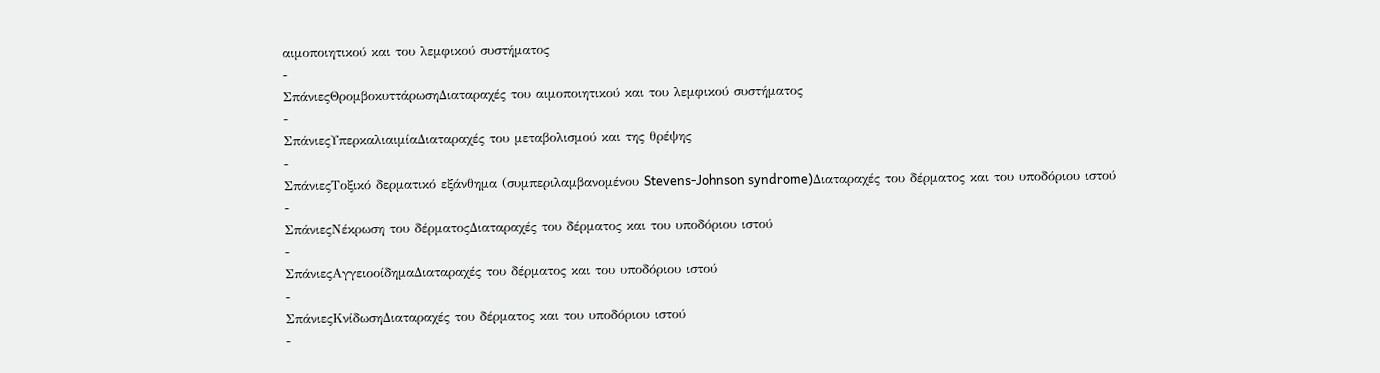αιμοποιητικού και του λεμφικού συστήματος
-
ΣπάνιεςΘρομβοκυττάρωσηΔιαταραχές του αιμοποιητικού και του λεμφικού συστήματος
-
ΣπάνιεςΥπερκαλιαιμίαΔιαταραχές του μεταβολισμού και της θρέψης
-
ΣπάνιεςΤοξικό δερματικό εξάνθημα (συμπεριλαμβανομένου Stevens-Johnson syndrome)Διαταραχές του δέρματος και του υποδόριου ιστού
-
ΣπάνιεςΝέκρωση του δέρματοςΔιαταραχές του δέρματος και του υποδόριου ιστού
-
ΣπάνιεςΑγγειοοίδημαΔιαταραχές του δέρματος και του υποδόριου ιστού
-
ΣπάνιεςΚνίδωσηΔιαταραχές του δέρματος και του υποδόριου ιστού
-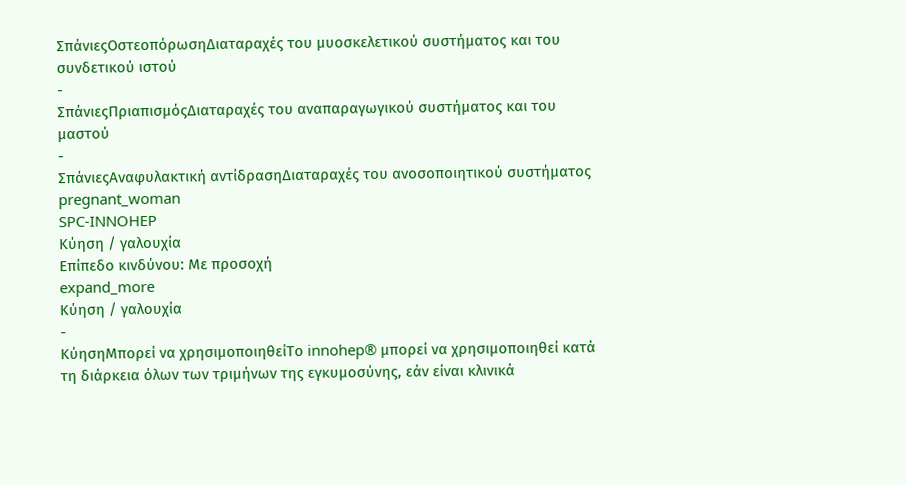ΣπάνιεςΟστεοπόρωσηΔιαταραχές του μυοσκελετικού συστήματος και του συνδετικού ιστού
-
ΣπάνιεςΠριαπισμόςΔιαταραχές του αναπαραγωγικού συστήματος και του μαστού
-
ΣπάνιεςΑναφυλακτική αντίδρασηΔιαταραχές του ανοσοποιητικού συστήματος
pregnant_woman
SPC-INNOHEP
Κύηση / γαλουχία
Επίπεδο κινδύνου: Με προσοχή
expand_more
Κύηση / γαλουχία
-
ΚύησηΜπορεί να χρησιμοποιηθείΤο innohep® μπορεί να χρησιμοποιηθεί κατά τη διάρκεια όλων των τριμήνων της εγκυμοσύνης, εάν είναι κλινικά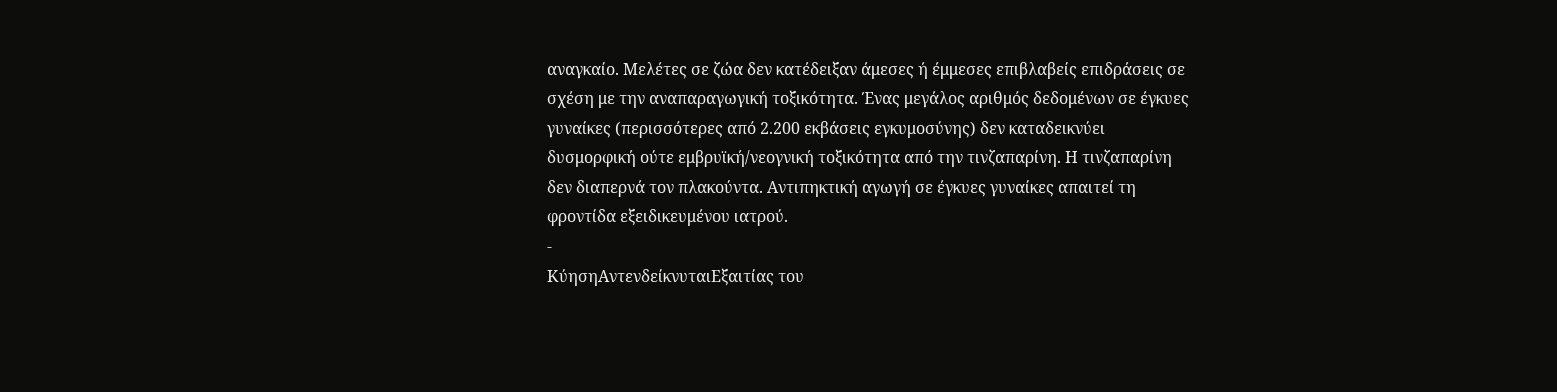αναγκαίο. Μελέτες σε ζώα δεν κατέδειξαν άμεσες ή έμμεσες επιβλαβείς επιδράσεις σε σχέση με την αναπαραγωγική τοξικότητα. Ένας μεγάλος αριθμός δεδομένων σε έγκυες γυναίκες (περισσότερες από 2.200 εκβάσεις εγκυμοσύνης) δεν καταδεικνύει δυσμορφική ούτε εμβρυϊκή/νεογνική τοξικότητα από την τινζαπαρίνη. Η τινζαπαρίνη δεν διαπερνά τον πλακούντα. Αντιπηκτική αγωγή σε έγκυες γυναίκες απαιτεί τη φροντίδα εξειδικευμένου ιατρού.
-
ΚύησηΑντενδείκνυταιΕξαιτίας του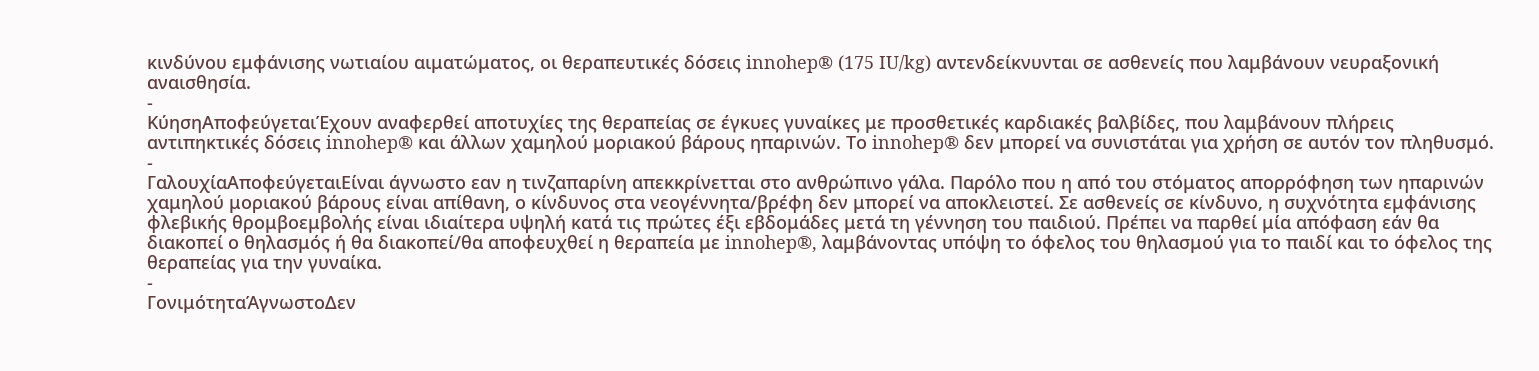κινδύνου εμφάνισης νωτιαίου αιματώματος, οι θεραπευτικές δόσεις innohep® (175 IU/kg) αντενδείκνυνται σε ασθενείς που λαμβάνουν νευραξονική αναισθησία.
-
ΚύησηΑποφεύγεταιΈχουν αναφερθεί αποτυχίες της θεραπείας σε έγκυες γυναίκες με προσθετικές καρδιακές βαλβίδες, που λαμβάνουν πλήρεις αντιπηκτικές δόσεις innohep® και άλλων χαμηλού μοριακού βάρους ηπαρινών. Το innohep® δεν μπορεί να συνιστάται για χρήση σε αυτόν τον πληθυσμό.
-
ΓαλουχίαΑποφεύγεταιΕίναι άγνωστο εαν η τινζαπαρίνη απεκκρίνετται στο ανθρώπινο γάλα. Παρόλο που η από του στόματος απορρόφηση των ηπαρινών χαμηλού μοριακού βάρους είναι απίθανη, ο κίνδυνος στα νεογέννητα/βρέφη δεν μπορεί να αποκλειστεί. Σε ασθενείς σε κίνδυνο, η συχνότητα εμφάνισης φλεβικής θρομβοεμβολής είναι ιδιαίτερα υψηλή κατά τις πρώτες έξι εβδομάδες μετά τη γέννηση του παιδιού. Πρέπει να παρθεί μία απόφαση εάν θα διακοπεί ο θηλασμός ή θα διακοπεί/θα αποφευχθεί η θεραπεία με innohep®, λαμβάνοντας υπόψη το όφελος του θηλασμού για το παιδί και το όφελος της θεραπείας για την γυναίκα.
-
ΓονιμότηταΆγνωστοΔεν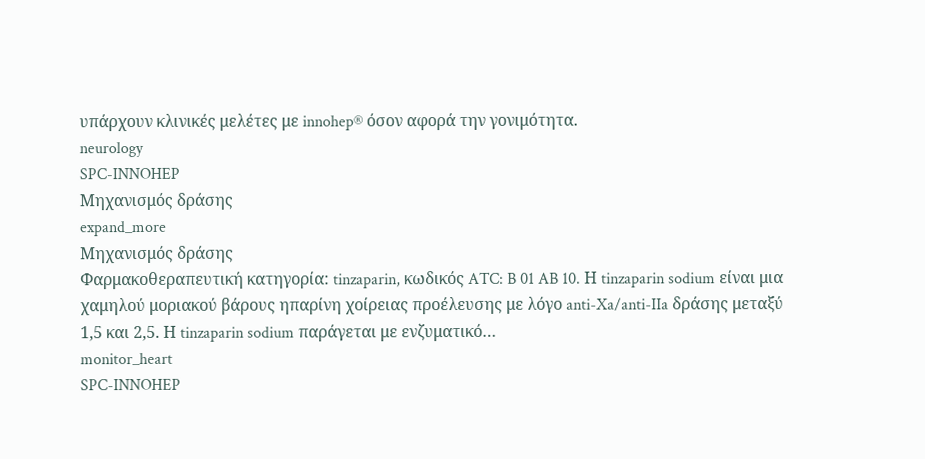υπάρχουν κλινικές μελέτες με innohep® όσον αφορά την γονιμότητα.
neurology
SPC-INNOHEP
Μηχανισμός δράσης
expand_more
Μηχανισμός δράσης
Φαρμακοθεραπευτική κατηγορία: tinzaparin, κωδικός ATC: B 01 AB 10. Η tinzaparin sodium είναι μια χαμηλού μοριακού βάρους ηπαρίνη χοίρειας προέλευσης με λόγο anti-Xa/anti-IIa δράσης μεταξύ 1,5 και 2,5. Η tinzaparin sodium παράγεται με ενζυματικό…
monitor_heart
SPC-INNOHEP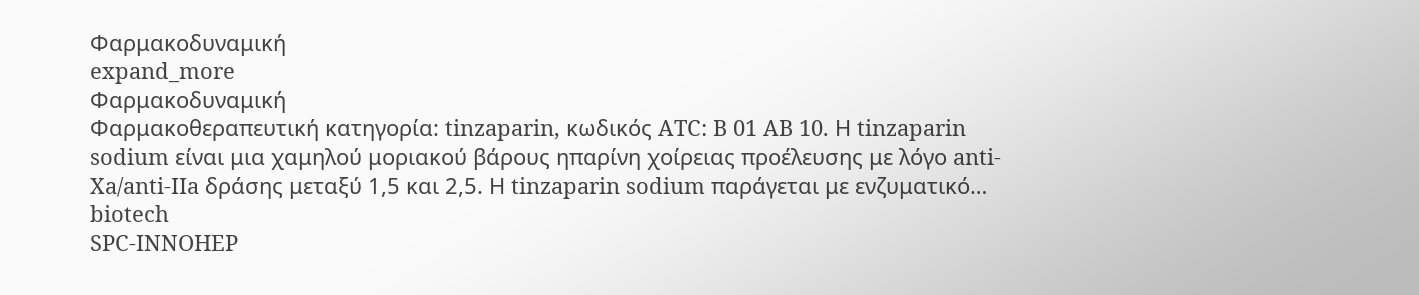Φαρμακοδυναμική
expand_more
Φαρμακοδυναμική
Φαρμακοθεραπευτική κατηγορία: tinzaparin, κωδικός ATC: B 01 AB 10. Η tinzaparin sodium είναι μια χαμηλού μοριακού βάρους ηπαρίνη χοίρειας προέλευσης με λόγο anti-Xa/anti-IIa δράσης μεταξύ 1,5 και 2,5. Η tinzaparin sodium παράγεται με ενζυματικό…
biotech
SPC-INNOHEP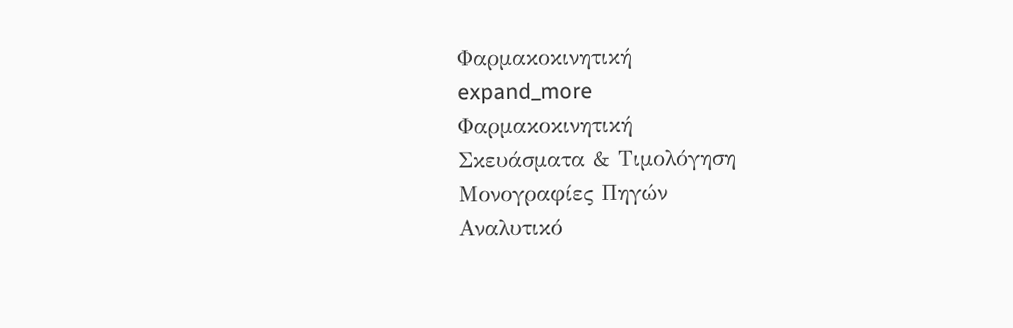Φαρμακοκινητική
expand_more
Φαρμακοκινητική
Σκευάσματα & Τιμολόγηση
Μονογραφίες Πηγών
Αναλυτικό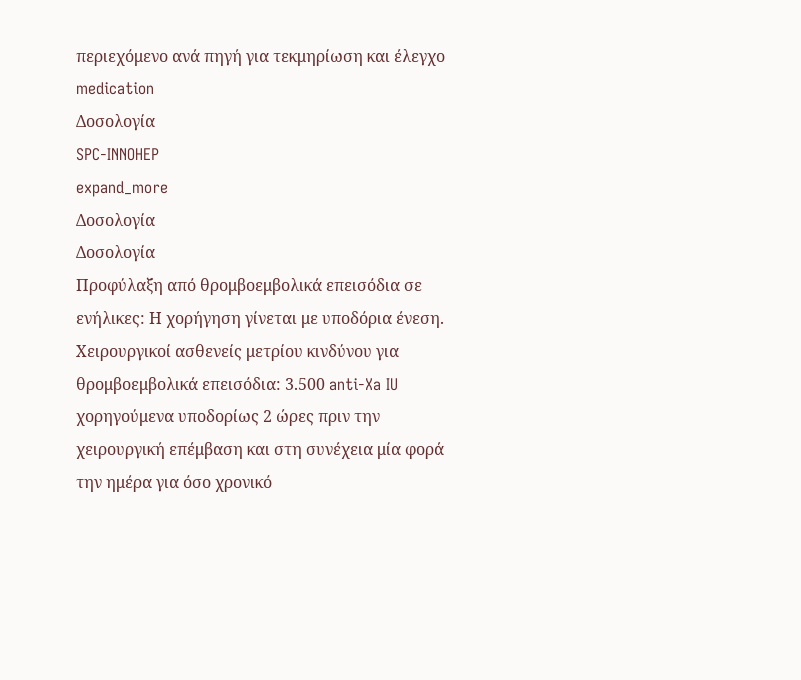περιεχόμενο ανά πηγή για τεκμηρίωση και έλεγχο
medication
Δοσολογία
SPC-INNOHEP
expand_more
Δοσολογία
Δοσολογία
Προφύλαξη από θρομβοεμβολικά επεισόδια σε ενήλικες: Η χορήγηση γίνεται με υποδόρια ένεση.
Χειρουργικοί ασθενείς μετρίου κινδύνου για θρομβοεμβολικά επεισόδια: 3.500 anti-Xa IU χορηγούμενα υποδορίως 2 ώρες πριν την χειρουργική επέμβαση και στη συνέχεια μία φορά την ημέρα για όσο χρονικό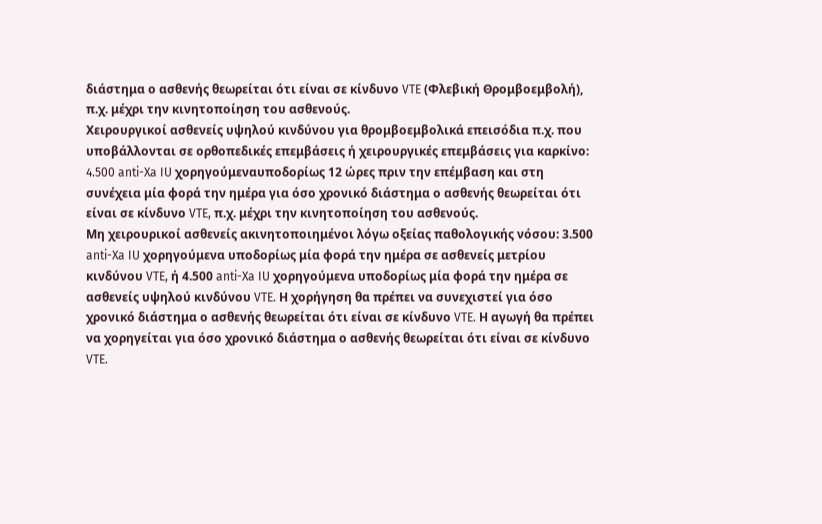διάστημα ο ασθενής θεωρείται ότι είναι σε κίνδυνο VTE (Φλεβική Θρομβοεμβολή), π.χ. μέχρι την κινητοποίηση του ασθενούς.
Χειρουργικοί ασθενείς υψηλού κινδύνου για θρομβοεμβολικά επεισόδια π.χ. που υποβάλλονται σε ορθοπεδικές επεμβάσεις ή χειρουργικές επεμβάσεις για καρκίνο: 4.500 anti-Xa IU χορηγούμεναυποδορίως 12 ώρες πριν την επέμβαση και στη συνέχεια μία φορά την ημέρα για όσο χρονικό διάστημα ο ασθενής θεωρείται ότι είναι σε κίνδυνο VTE, π.χ. μέχρι την κινητοποίηση του ασθενούς.
Μη χειρουρικοί ασθενείς ακινητοποιημένοι λόγω οξείας παθολογικής νόσου: 3.500 anti-Xa IU χορηγούμενα υποδορίως μία φορά την ημέρα σε ασθενείς μετρίου κινδύνου VTE, ή 4.500 anti-Xa IU χορηγούμενα υποδορίως μία φορά την ημέρα σε ασθενείς υψηλού κινδύνου VTE. Η χορήγηση θα πρέπει να συνεχιστεί για όσο χρονικό διάστημα ο ασθενής θεωρείται ότι είναι σε κίνδυνο VTE. Η αγωγή θα πρέπει να χορηγείται για όσο χρονικό διάστημα ο ασθενής θεωρείται ότι είναι σε κίνδυνο VTE.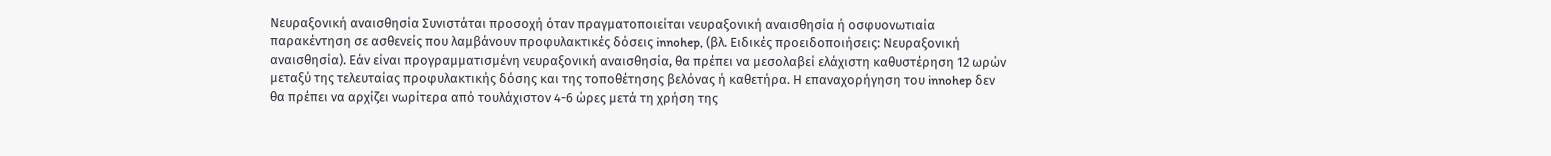Νευραξονική αναισθησία Συνιστάται προσοχή όταν πραγματοποιείται νευραξονική αναισθησία ή οσφυονωτιαία παρακέντηση σε ασθενείς που λαμβάνουν προφυλακτικές δόσεις innohep, (βλ. Ειδικές προειδοποιήσεις: Νευραξονική αναισθησία). Εάν είναι προγραμματισμένη νευραξονική αναισθησία, θα πρέπει να μεσολαβεί ελάχιστη καθυστέρηση 12 ωρών μεταξύ της τελευταίας προφυλακτικής δόσης και της τοποθέτησης βελόνας ή καθετήρα. Η επαναχορήγηση του innohep δεν θα πρέπει να αρχίζει νωρίτερα από τουλάχιστον 4-6 ώρες μετά τη χρήση της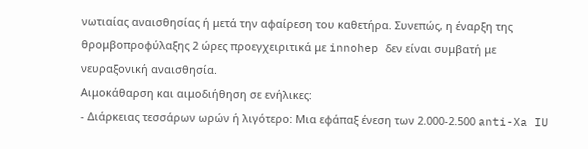νωτιαίας αναισθησίας ή μετά την αφαίρεση του καθετήρα. Συνεπώς, η έναρξη της θρομβοπροφύλαξης 2 ώρες προεγχειριτικά με innohep δεν είναι συμβατή με νευραξονική αναισθησία.
Αιμοκάθαρση και αιμοδιήθηση σε ενήλικες:
- Διάρκειας τεσσάρων ωρών ή λιγότερο: Μια εφάπαξ ένεση των 2.000-2.500 anti-Xa IU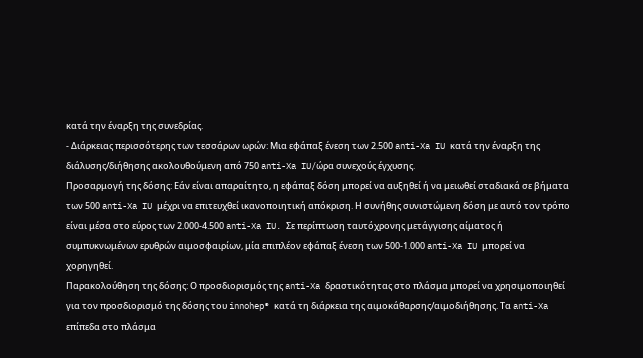κατά την έναρξη της συνεδρίας.
- Διάρκειας περισσότερης των τεσσάρων ωρών: Μια εφάπαξ ένεση των 2.500 anti-Xa IU κατά την έναρξη της διάλυσης/διήθησης ακολουθούμενη από 750 anti-Xa IU/ώρα συνεχούς έγχυσης.
Προσαρμογή της δόσης: Εάν είναι απαραίτητο, η εφάπαξ δόση μπορεί να αυξηθεί ή να μειωθεί σταδιακά σε βήματα των 500 anti-Xa IU μέχρι να επιτευχθεί ικανοποιητική απόκριση. Η συνήθης συνιστώμενη δόση με αυτό τον τρόπο είναι μέσα στο εύρος των 2.000-4.500 anti-Xa IU. Σε περίπτωση ταυτόχρονης μετάγγισης αίματος ή συμπυκνωμένων ερυθρών αιμοσφαιρίων, μία επιπλέον εφάπαξ ένεση των 500-1.000 anti-Xa IU μπορεί να χορηγηθεί.
Παρακολούθηση της δόσης: Ο προσδιορισμός της anti-Xa δραστικότητας στο πλάσμα μπορεί να χρησιμοποιηθεί για τον προσδιορισμό της δόσης του innohep® κατά τη διάρκεια της αιμοκάθαρσης/αιμοδιήθησης. Τα anti-Xa επίπεδα στο πλάσμα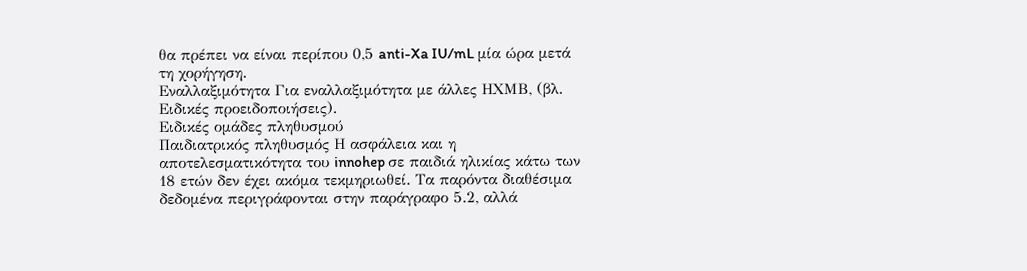θα πρέπει να είναι περίπου 0,5 anti-Xa IU/mL μία ώρα μετά τη χορήγηση.
Εναλλαξιμότητα Για εναλλαξιμότητα με άλλες ΗΧΜΒ, (βλ. Ειδικές προειδοποιήσεις).
Ειδικές ομάδες πληθυσμού
Παιδιατρικός πληθυσμός Η ασφάλεια και η αποτελεσματικότητα του innohep σε παιδιά ηλικίας κάτω των 18 ετών δεν έχει ακόμα τεκμηριωθεί. Τα παρόντα διαθέσιμα δεδομένα περιγράφονται στην παράγραφο 5.2, αλλά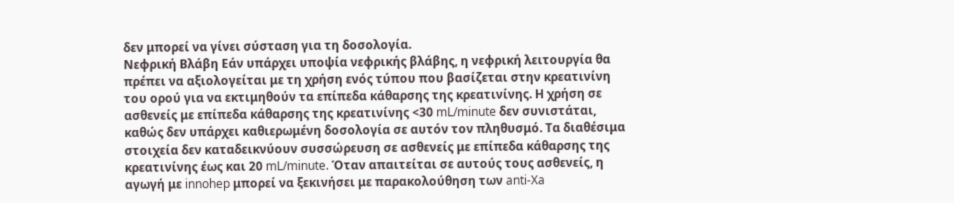δεν μπορεί να γίνει σύσταση για τη δοσολογία.
Νεφρική Βλάβη Εάν υπάρχει υποψία νεφρικής βλάβης, η νεφρική λειτουργία θα πρέπει να αξιολογείται με τη χρήση ενός τύπου που βασίζεται στην κρεατινίνη του ορού για να εκτιμηθούν τα επίπεδα κάθαρσης της κρεατινίνης. Η χρήση σε ασθενείς με επίπεδα κάθαρσης της κρεατινίνης <30 mL/minute δεν συνιστάται, καθώς δεν υπάρχει καθιερωμένη δοσολογία σε αυτόν τον πληθυσμό. Τα διαθέσιμα στοιχεία δεν καταδεικνύουν συσσώρευση σε ασθενείς με επίπεδα κάθαρσης της κρεατινίνης έως και 20 mL/minute. Όταν απαιτείται σε αυτούς τους ασθενείς, η αγωγή με innohep μπορεί να ξεκινήσει με παρακολούθηση των anti-Xa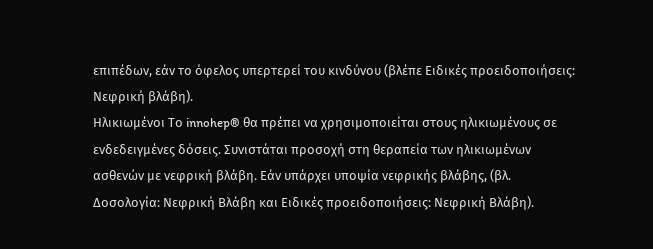επιπέδων, εάν το όφελος υπερτερεί του κινδύνου (βλέπε Ειδικές προειδοποιήσεις: Νεφρική βλάβη).
Ηλικιωμένοι Το innohep® θα πρέπει να χρησιμοποιείται στους ηλικιωμένους σε ενδεδειγμένες δόσεις. Συνιστάται προσοχή στη θεραπεία των ηλικιωμένων ασθενών με νεφρική βλάβη. Εάν υπάρχει υποψία νεφρικής βλάβης, (βλ. Δοσολογία: Νεφρική Βλάβη και Ειδικές προειδοποιήσεις: Νεφρική Βλάβη).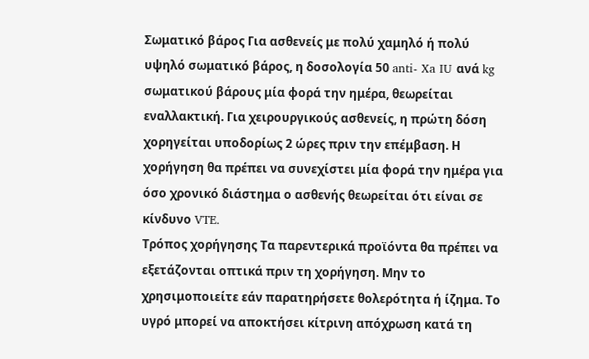Σωματικό βάρος Για ασθενείς με πολύ χαμηλό ή πολύ υψηλό σωματικό βάρος, η δοσολογία 50 anti- Xa IU ανά kg σωματικού βάρους μία φορά την ημέρα, θεωρείται εναλλακτική. Για χειρουργικούς ασθενείς, η πρώτη δόση χορηγείται υποδορίως 2 ώρες πριν την επέμβαση. Η χορήγηση θα πρέπει να συνεχίστει μία φορά την ημέρα για όσο χρονικό διάστημα ο ασθενής θεωρείται ότι είναι σε κίνδυνο VTE.
Τρόπος χορήγησης Τα παρεντερικά προϊόντα θα πρέπει να εξετάζονται οπτικά πριν τη χορήγηση. Μην το χρησιμοποιείτε εάν παρατηρήσετε θολερότητα ή ίζημα. Το υγρό μπορεί να αποκτήσει κίτρινη απόχρωση κατά τη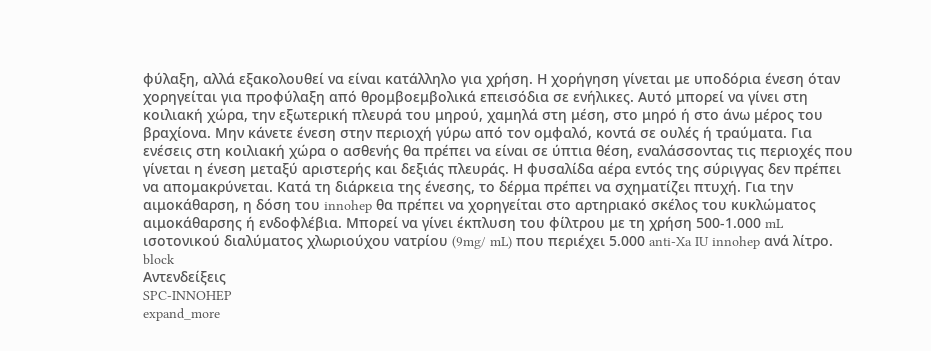φύλαξη, αλλά εξακολουθεί να είναι κατάλληλο για χρήση. Η χορήγηση γίνεται με υποδόρια ένεση όταν χορηγείται για προφύλαξη από θρομβοεμβολικά επεισόδια σε ενήλικες. Αυτό μπορεί να γίνει στη κοιλιακή χώρα, την εξωτερική πλευρά του μηρού, χαμηλά στη μέση, στο μηρό ή στο άνω μέρος του βραχίονα. Μην κάνετε ένεση στην περιοχή γύρω από τον ομφαλό, κοντά σε ουλές ή τραύματα. Για ενέσεις στη κοιλιακή χώρα ο ασθενής θα πρέπει να είναι σε ύπτια θέση, εναλάσσοντας τις περιοχές που γίνεται η ένεση μεταξύ αριστερής και δεξιάς πλευράς. Η φυσαλίδα αέρα εντός της σύριγγας δεν πρέπει να απομακρύνεται. Κατά τη διάρκεια της ένεσης, το δέρμα πρέπει να σχηματίζει πτυχή. Για την αιμοκάθαρση, η δόση του innohep θα πρέπει να χορηγείται στο αρτηριακό σκέλος του κυκλώματος αιμοκάθαρσης ή ενδοφλέβια. Μπορεί να γίνει έκπλυση του φίλτρου με τη χρήση 500-1.000 mL ισοτονικού διαλύματος χλωριούχου νατρίου (9mg/ mL) που περιέχει 5.000 anti-Xa IU innohep ανά λίτρο.
block
Αντενδείξεις
SPC-INNOHEP
expand_more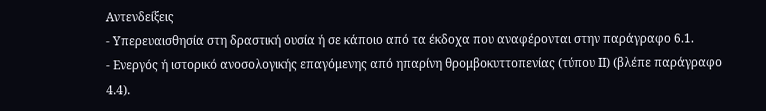Αντενδείξεις
- Υπερευαισθησία στη δραστική ουσία ή σε κάποιο από τα έκδοχα που αναφέρονται στην παράγραφο 6.1.
- Ενεργός ή ιστορικό ανοσολογικής επαγόμενης από ηπαρίνη θρομβοκυττοπενίας (τύπου ΙΙ) (βλέπε παράγραφο 4.4).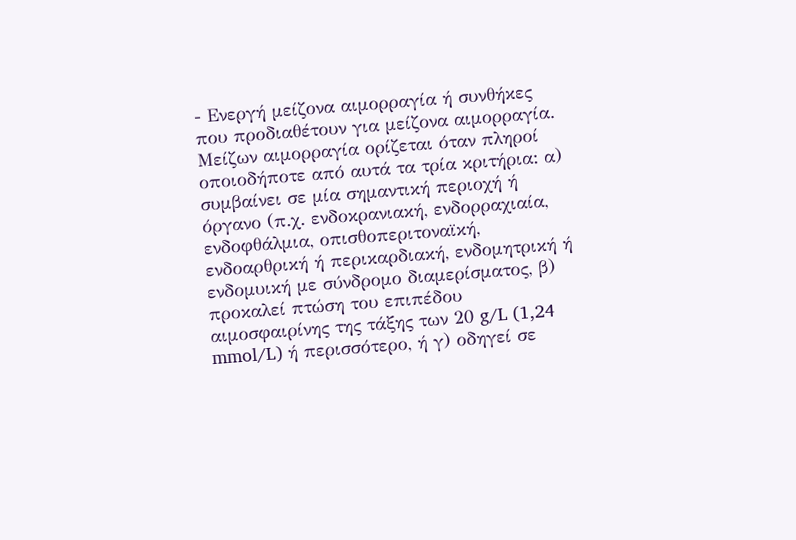- Ενεργή μείζονα αιμορραγία ή συνθήκες που προδιαθέτουν για μείζονα αιμορραγία. Μείζων αιμορραγία ορίζεται όταν πληροί οποιοδήποτε από αυτά τα τρία κριτήρια: α) συμβαίνει σε μία σημαντική περιοχή ή όργανο (π.χ. ενδοκρανιακή, ενδορραχιαία, ενδοφθάλμια, οπισθοπεριτοναϊκή, ενδοαρθρική ή περικαρδιακή, ενδομητρική ή ενδομυική με σύνδρομο διαμερίσματος, β) προκαλεί πτώση του επιπέδου αιμοσφαιρίνης της τάξης των 20 g/L (1,24 mmol/L) ή περισσότερο, ή γ) οδηγεί σε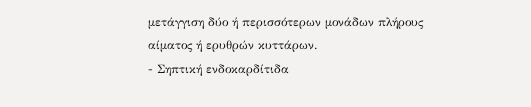μετάγγιση δύο ή περισσότερων μονάδων πλήρους αίματος ή ερυθρών κυττάρων.
- Σηπτική ενδοκαρδίτιδα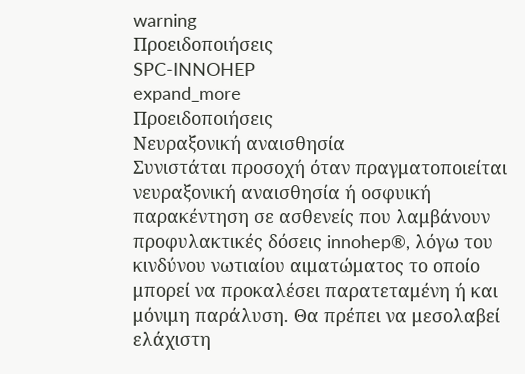warning
Προειδοποιήσεις
SPC-INNOHEP
expand_more
Προειδοποιήσεις
Νευραξονική αναισθησία
Συνιστάται προσοχή όταν πραγματοποιείται νευραξονική αναισθησία ή οσφυική παρακέντηση σε ασθενείς που λαμβάνουν προφυλακτικές δόσεις innohep®, λόγω του κινδύνου νωτιαίου αιματώματος το οποίο μπορεί να προκαλέσει παρατεταμένη ή και μόνιμη παράλυση. Θα πρέπει να μεσολαβεί ελάχιστη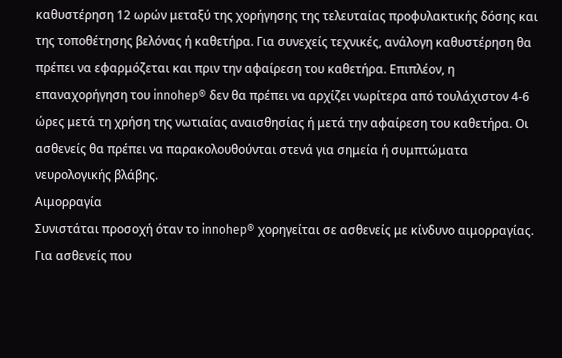καθυστέρηση 12 ωρών μεταξύ της χορήγησης της τελευταίας προφυλακτικής δόσης και της τοποθέτησης βελόνας ή καθετήρα. Για συνεχείς τεχνικές, ανάλογη καθυστέρηση θα πρέπει να εφαρμόζεται και πριν την αφαίρεση του καθετήρα. Επιπλέον, η επαναχορήγηση του innohep® δεν θα πρέπει να αρχίζει νωρίτερα από τουλάχιστον 4-6 ώρες μετά τη χρήση της νωτιαίας αναισθησίας ή μετά την αφαίρεση του καθετήρα. Οι ασθενείς θα πρέπει να παρακολουθούνται στενά για σημεία ή συμπτώματα νευρολογικής βλάβης.
Αιμορραγία
Συνιστάται προσοχή όταν το innohep® χορηγείται σε ασθενείς με κίνδυνο αιμορραγίας. Για ασθενείς που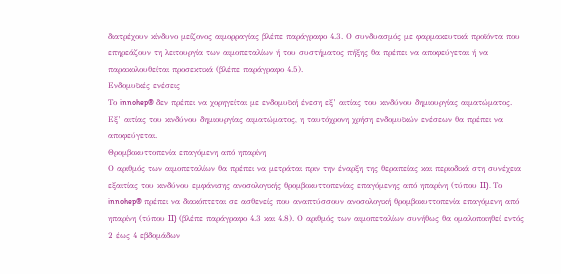διατρέχουν κίνδυνο μείζονος αιμορραγίας βλέπε παράγραφο 4.3. Ο συνδυασμός με φαρμακευτικά προϊόντα που επηρεάζουν τη λειτουργία των αιμοπεταλίων ή του συστήματος πήξης θα πρέπει να αποφεύγεται ή να παρακολουθείται προσεκτικά (βλέπε παράγραφο 4.5).
Ενδομυϊκές ενέσεις
Το innohep® δεν πρέπει να χορηγείται με ενδομυϊκή ένεση εξ’ αιτίας του κινδύνου δημιουργίας αιματώματος. Εξ’ αιτίας του κινδύνου δημιουργίας αιματώματος, η ταυτόχρονη χρήση ενδομυϊκών ενέσεων θα πρέπει να αποφεύγεται.
Θρομβοκυττοπενία επαγόμενη από ηπαρίνη
Ο αριθμός των αιμοπεταλίων θα πρέπει να μετράται πριν την έναρξη της θεραπείας και περιοδικά στη συνέχεια εξαιτίας του κινδύνου εμφάνισης ανοσολογικής θρομβοκυττοπενίας επαγόμενης από ηπαρίνη (τύπου II). Το innohep® πρέπει να διακόπτεται σε ασθενείς που αναπτύσσουν ανοσολογική θρομβοκυττοπενία επαγόμενη από ηπαρίνη (τύπου II) (βλέπε παράγραφο 4.3 και 4.8). Ο αριθμός των αιμοπεταλίων συνήθως θα ομαλοποιηθεί εντός 2 έως 4 εβδομάδων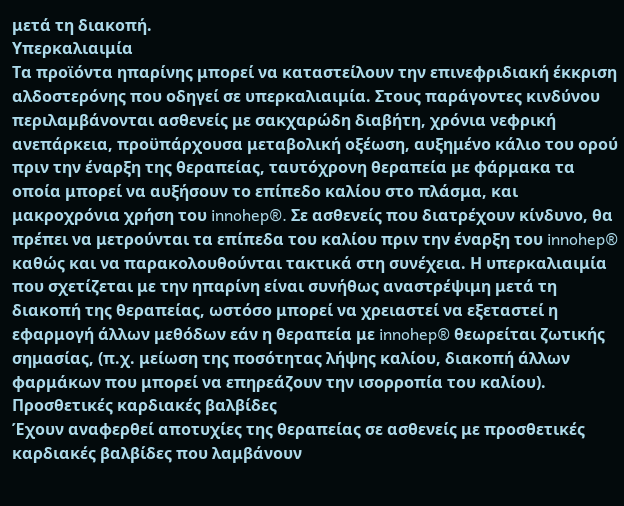μετά τη διακοπή.
Υπερκαλιαιμία
Τα προϊόντα ηπαρίνης μπορεί να καταστείλουν την επινεφριδιακή έκκριση αλδοστερόνης που οδηγεί σε υπερκαλιαιμία. Στους παράγοντες κινδύνου περιλαμβάνονται ασθενείς με σακχαρώδη διαβήτη, χρόνια νεφρική ανεπάρκεια, προϋπάρχουσα μεταβολική οξέωση, αυξημένο κάλιο του ορού πριν την έναρξη της θεραπείας, ταυτόχρονη θεραπεία με φάρμακα τα οποία μπορεί να αυξήσουν το επίπεδο καλίου στο πλάσμα, και μακροχρόνια χρήση του innohep®. Σε ασθενείς που διατρέχουν κίνδυνο, θα πρέπει να μετρούνται τα επίπεδα του καλίου πριν την έναρξη του innohep® καθώς και να παρακολουθούνται τακτικά στη συνέχεια. Η υπερκαλιαιμία που σχετίζεται με την ηπαρίνη είναι συνήθως αναστρέψιμη μετά τη διακοπή της θεραπείας, ωστόσο μπορεί να χρειαστεί να εξεταστεί η εφαρμογή άλλων μεθόδων εάν η θεραπεία με innohep® θεωρείται ζωτικής σημασίας, (π.χ. μείωση της ποσότητας λήψης καλίου, διακοπή άλλων φαρμάκων που μπορεί να επηρεάζουν την ισορροπία του καλίου).
Προσθετικές καρδιακές βαλβίδες
Έχουν αναφερθεί αποτυχίες της θεραπείας σε ασθενείς με προσθετικές καρδιακές βαλβίδες που λαμβάνουν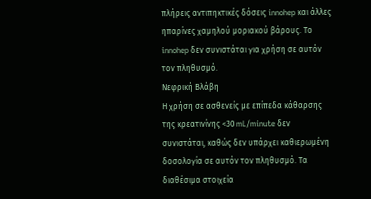πλήρεις αντιπηκτικές δόσεις innohep και άλλες ηπαρίνες χαμηλού μοριακού βάρους. Το innohep δεν συνιστάται για χρήση σε αυτόν τον πληθυσμό.
Νεφρική Βλάβη
Η χρήση σε ασθενείς με επίπεδα κάθαρσης της κρεατινίνης <30 mL/minute δεν συνιστάται, καθώς δεν υπάρχει καθιερωμένη δοσολογία σε αυτόν τον πληθυσμό. Τα διαθέσιμα στοιχεία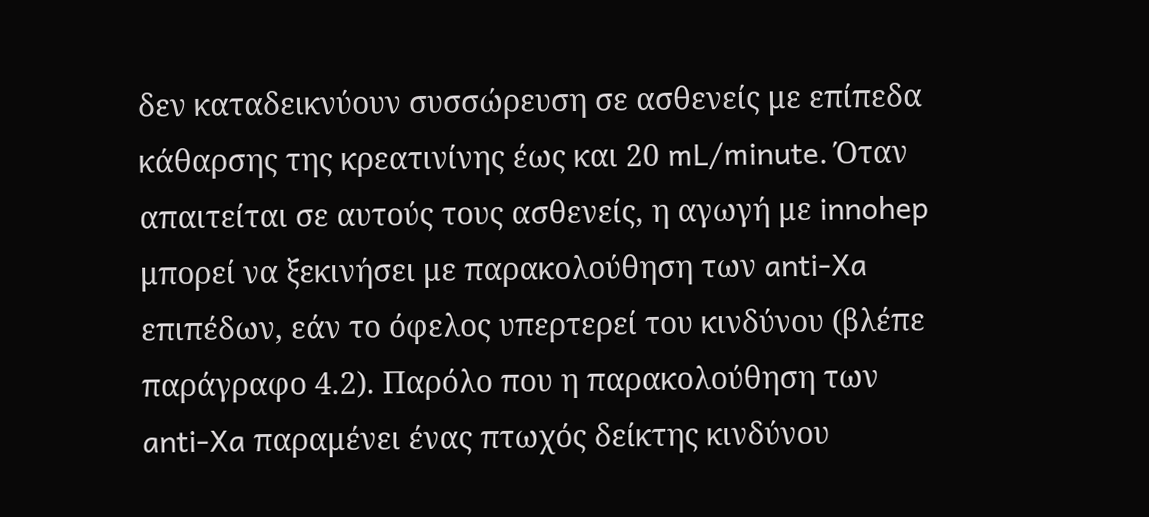δεν καταδεικνύουν συσσώρευση σε ασθενείς με επίπεδα κάθαρσης της κρεατινίνης έως και 20 mL/minute. Όταν απαιτείται σε αυτούς τους ασθενείς, η αγωγή με innohep μπορεί να ξεκινήσει με παρακολούθηση των anti-Xa επιπέδων, εάν το όφελος υπερτερεί του κινδύνου (βλέπε παράγραφο 4.2). Παρόλο που η παρακολούθηση των anti-Xa παραμένει ένας πτωχός δείκτης κινδύνου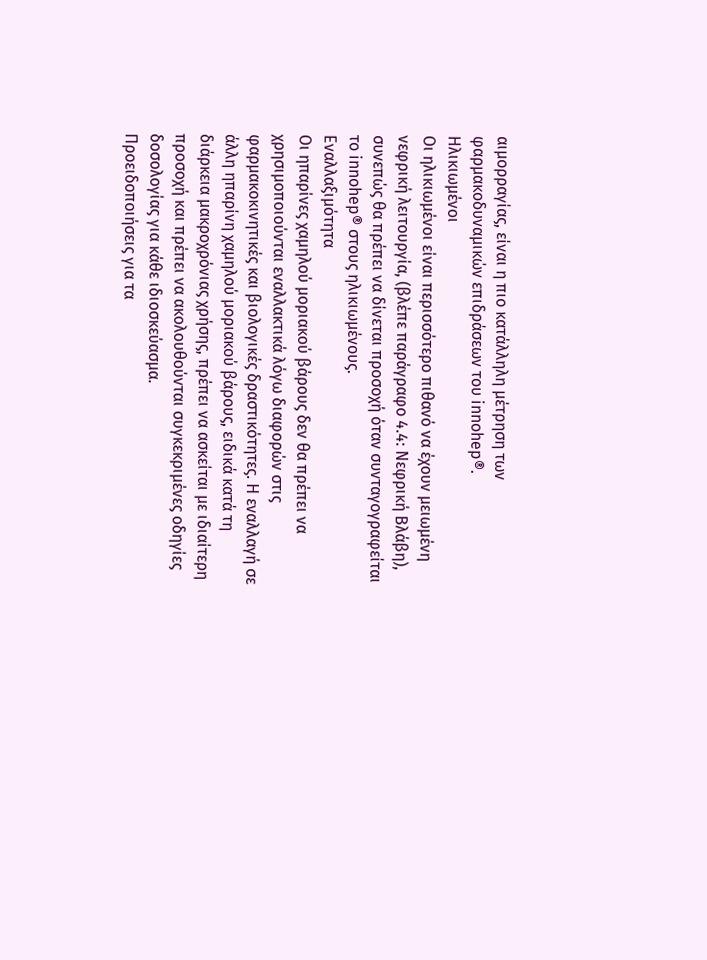αιμορραγίας, είναι η πιο κατάλληλη μέτρηση των φαρμακοδυναμικών επιδράσεων του innohep®.
Ηλικιωμένοι
Οι ηλικιωμένοι είναι περισσότερο πιθανό να έχουν μειωμένη νεφρική λειτουργία, (βλέπε παράγραφο 4.4: Νεφρική Βλάβη), συνεπώς θα πρέπει να δίνεται προσοχή όταν συνταγογραφείται το innohep® στους ηλικιωμένους.
Εναλλαξιμότητα
Οι ηπαρίνες χαμηλού μοριακού βάρους δεν θα πρέπει να χρησιμοποιούνται εναλλακτικά λόγω διαφορών στις φαρμακοκινητικές και βιολογικές δραστικότητες. Η εναλλαγή σε άλλη ηπαρίνη χαμηλού μοριακού βάρους, ειδικά κατά τη διάρκεια μακροχρόνιας χρήσης, πρέπει να ασκείται με ιδιαίτερη προσοχή και πρέπει να ακολουθούνται συγκεκριμένες οδηγίες δοσολογίας για κάθε ιδιοσκεύασμα.
Προειδοποιήσεις για τα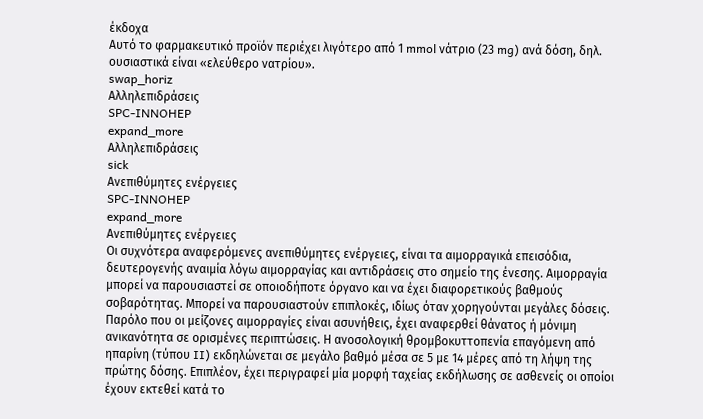έκδοχα
Αυτό το φαρμακευτικό προϊόν περιέχει λιγότερο από 1 mmol νάτριο (23 mg) ανά δόση, δηλ. ουσιαστικά είναι «ελεύθερο νατρίου».
swap_horiz
Αλληλεπιδράσεις
SPC-INNOHEP
expand_more
Αλληλεπιδράσεις
sick
Ανεπιθύμητες ενέργειες
SPC-INNOHEP
expand_more
Ανεπιθύμητες ενέργειες
Οι συχνότερα αναφερόμενες ανεπιθύμητες ενέργειες, είναι τα αιμορραγικά επεισόδια, δευτερογενής αναιμία λόγω αιμορραγίας και αντιδράσεις στο σημείο της ένεσης. Αιμορραγία μπορεί να παρουσιαστεί σε οποιοδήποτε όργανο και να έχει διαφορετικούς βαθμούς σοβαρότητας. Μπορεί να παρουσιαστούν επιπλοκές, ιδίως όταν χορηγούνται μεγάλες δόσεις. Παρόλο που οι μείζονες αιμορραγίες είναι ασυνήθεις, έχει αναφερθεί θάνατος ή μόνιμη ανικανότητα σε ορισμένες περιπτώσεις. Η ανοσολογική θρομβοκυττοπενία επαγόμενη από ηπαρίνη (τύπου II) εκδηλώνεται σε μεγάλο βαθμό μέσα σε 5 με 14 μέρες από τη λήψη της πρώτης δόσης. Επιπλέον, έχει περιγραφεί μία μορφή ταχείας εκδήλωσης σε ασθενείς οι οποίοι έχουν εκτεθεί κατά το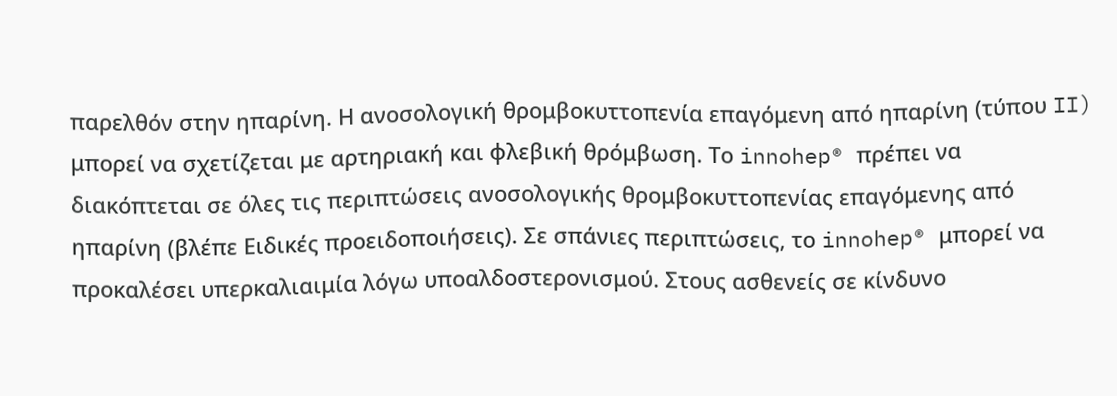παρελθόν στην ηπαρίνη. Η ανοσολογική θρομβοκυττοπενία επαγόμενη από ηπαρίνη (τύπου II) μπορεί να σχετίζεται με αρτηριακή και φλεβική θρόμβωση. Το innohep® πρέπει να διακόπτεται σε όλες τις περιπτώσεις ανοσολογικής θρομβοκυττοπενίας επαγόμενης από ηπαρίνη (βλέπε Ειδικές προειδοποιήσεις). Σε σπάνιες περιπτώσεις, το innohep® μπορεί να προκαλέσει υπερκαλιαιμία λόγω υποαλδοστερονισμού. Στους ασθενείς σε κίνδυνο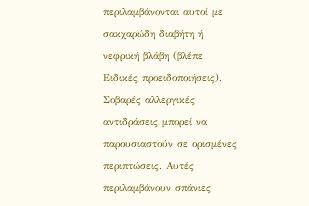περιλαμβάνονται αυτοί με σακχαρώδη διαβήτη ή νεφρική βλάβη (βλέπε Ειδικές προειδοποιήσεις). Σοβαρές αλλεργικές αντιδράσεις μπορεί να παρουσιαστούν σε ορισμένες περιπτώσεις. Αυτές περιλαμβάνουν σπάνιες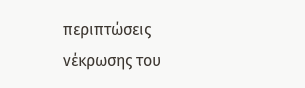περιπτώσεις νέκρωσης του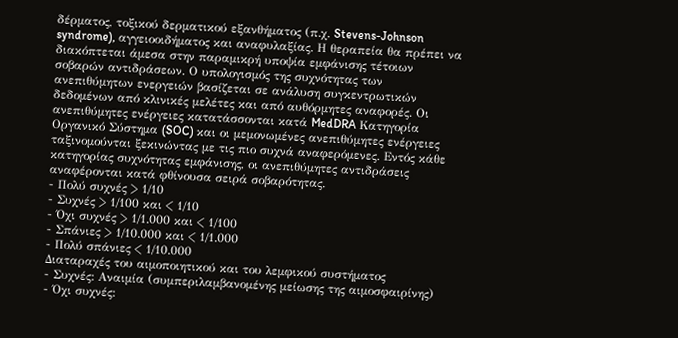δέρματος, τοξικού δερματικού εξανθήματος (π.χ. Stevens-Johnson syndrome), αγγειοοιδήματος και αναφυλαξίας. Η θεραπεία θα πρέπει να διακόπτεται άμεσα στην παραμικρή υποψία εμφάνισης τέτοιων σοβαρών αντιδράσεων. Ο υπολογισμός της συχνότητας των ανεπιθύμητων ενεργειών βασίζεται σε ανάλυση συγκεντρωτικών δεδομένων από κλινικές μελέτες και από αυθόρμητες αναφορές. Οι ανεπιθύμητες ενέργειες κατατάσσονται κατά MedDRA Κατηγορία Οργανικό Σύστημα (SOC) και οι μεμονωμένες ανεπιθύμητες ενέργειες ταξινομούνται ξεκινώντας με τις πιο συχνά αναφερόμενες. Εντός κάθε κατηγορίας συχνότητας εμφάνισης, οι ανεπιθύμητες αντιδράσεις αναφέρονται κατά φθίνουσα σειρά σοβαρότητας.
- Πολύ συχνές > 1/10
- Συχνές > 1/100 και < 1/10
- Όχι συχνές > 1/1.000 και < 1/100
- Σπάνιες > 1/10.000 και < 1/1.000
- Πολύ σπάνιες < 1/10.000
Διαταραχές του αιμοποιητικού και του λεμφικού συστήματος
- Συχνές: Αναιμία (συμπεριλαμβανομένης μείωσης της αιμοσφαιρίνης)
- Όχι συχνές: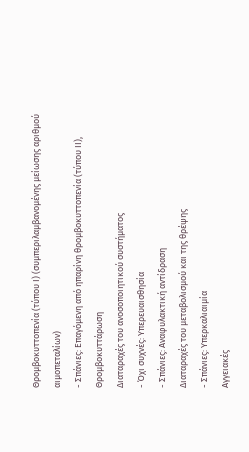Θρομβοκυττοπενία (τύπου Ι) (συμπεριλαμβανομένης μείωσης αριθμού αιμοπεταλίων)
- Σπάνιες: Επαγόμενη από ηπαρίνη θρομβοκυττοπενία (τύπου ΙΙ), Θρομβοκυττάρωση
Διαταραχές του ανοσοποιητικού συστήματος
- Όχι συχνές: Υπερευαισθησία
- Σπάνιες: Αναφυλακτική αντίδραση
Διαταραχές του μεταβολισμού και της θρέψης
- Σπάνιες: Υπερκαλιαιμία
Αγγειακές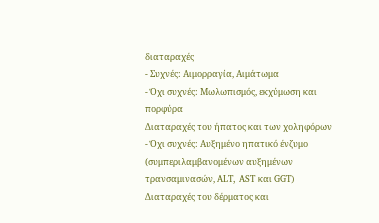διαταραχές
- Συχνές: Αιμορραγία, Αιμάτωμα
- Όχι συχνές: Μωλωπισμός, εκχύμωση και πορφύρα
Διαταραχές του ήπατος και των χοληφόρων
- Όχι συχνές: Αυξημένο ηπατικό ένζυμο (συμπεριλαμβανομένων αυξημένων τρανσαμινασών, ALT, AST και GGT)
Διαταραχές του δέρματος και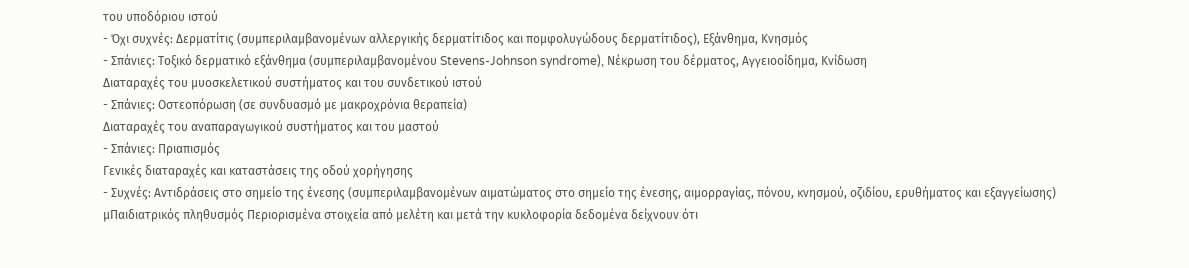του υποδόριου ιστού
- Όχι συχνές: Δερματίτις (συμπεριλαμβανομένων αλλεργικής δερματίτιδος και πομφολυγώδους δερματίτιδος), Εξάνθημα, Κνησμός
- Σπάνιες: Τοξικό δερματικό εξάνθημα (συμπεριλαμβανομένου Stevens-Johnson syndrome), Νέκρωση του δέρματος, Αγγειοοίδημα, Κνίδωση
Διαταραχές του μυοσκελετικού συστήματος και του συνδετικού ιστού
- Σπάνιες: Οστεοπόρωση (σε συνδυασμό με μακροχρόνια θεραπεία)
Διαταραχές του αναπαραγωγικού συστήματος και του μαστού
- Σπάνιες: Πριαπισμός
Γενικές διαταραχές και καταστάσεις της οδού χορήγησης
- Συχνές: Αντιδράσεις στο σημείο της ένεσης (συμπεριλαμβανομένων αιματώματος στο σημείο της ένεσης, αιμορραγίας, πόνου, κνησμού, οζιδίου, ερυθήματος και εξαγγείωσης)
μΠαιδιατρικός πληθυσμός Περιορισμένα στοιχεία από μελέτη και μετά την κυκλοφορία δεδομένα δείχνουν ότι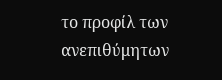το προφίλ των ανεπιθύμητων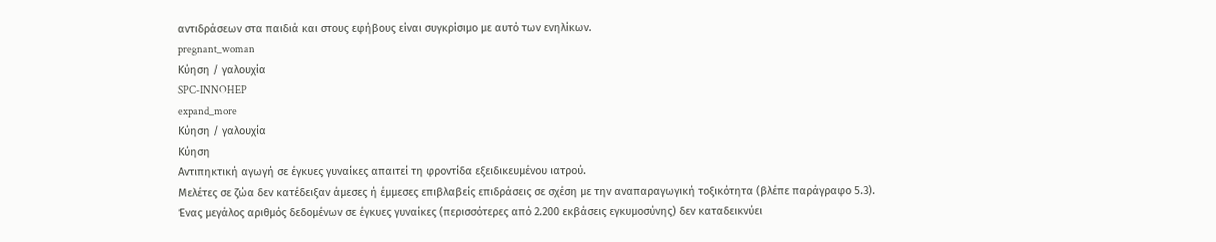αντιδράσεων στα παιδιά και στους εφήβους είναι συγκρίσιμο με αυτό των ενηλίκων.
pregnant_woman
Κύηση / γαλουχία
SPC-INNOHEP
expand_more
Κύηση / γαλουχία
Κύηση
Αντιπηκτική αγωγή σε έγκυες γυναίκες απαιτεί τη φροντίδα εξειδικευμένου ιατρού.
Μελέτες σε ζώα δεν κατέδειξαν άμεσες ή έμμεσες επιβλαβείς επιδράσεις σε σχέση με την αναπαραγωγική τοξικότητα (βλέπε παράγραφο 5.3).
Ένας μεγάλος αριθμός δεδομένων σε έγκυες γυναίκες (περισσότερες από 2.200 εκβάσεις εγκυμοσύνης) δεν καταδεικνύει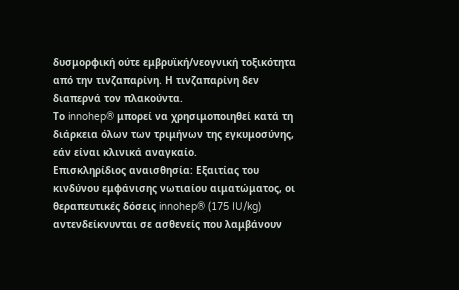δυσμορφική ούτε εμβρυϊκή/νεογνική τοξικότητα από την τινζαπαρίνη. Η τινζαπαρίνη δεν διαπερνά τον πλακούντα.
Το innohep® μπορεί να χρησιμοποιηθεί κατά τη διάρκεια όλων των τριμήνων της εγκυμοσύνης, εάν είναι κλινικά αναγκαίο.
Επισκληρίδιος αναισθησία: Εξαιτίας του κινδύνου εμφάνισης νωτιαίου αιματώματος, οι θεραπευτικές δόσεις innohep® (175 IU/kg) αντενδείκνυνται σε ασθενείς που λαμβάνουν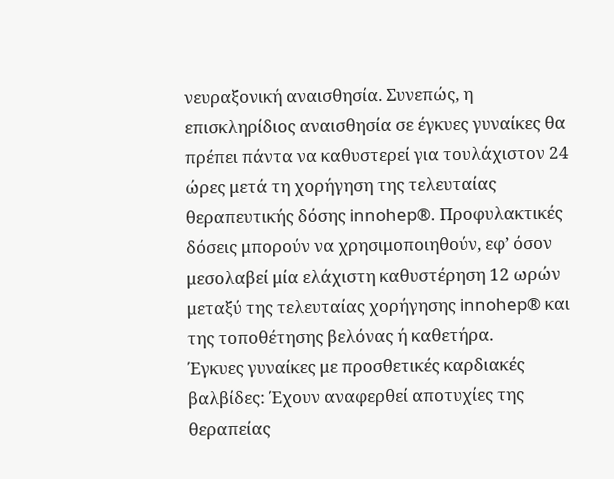νευραξονική αναισθησία. Συνεπώς, η επισκληρίδιος αναισθησία σε έγκυες γυναίκες θα πρέπει πάντα να καθυστερεί για τουλάχιστον 24 ώρες μετά τη χορήγηση της τελευταίας θεραπευτικής δόσης innohep®. Προφυλακτικές δόσεις μπορούν να χρησιμοποιηθούν, εφ’ όσον μεσολαβεί μία ελάχιστη καθυστέρηση 12 ωρών μεταξύ της τελευταίας χορήγησης innohep® και της τοποθέτησης βελόνας ή καθετήρα.
Έγκυες γυναίκες με προσθετικές καρδιακές βαλβίδες: Έχουν αναφερθεί αποτυχίες της θεραπείας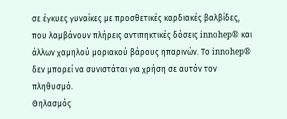σε έγκυες γυναίκες με προσθετικές καρδιακές βαλβίδες, που λαμβάνουν πλήρεις αντιπηκτικές δόσεις innohep® και άλλων χαμηλού μοριακού βάρους ηπαρινών. Το innohep® δεν μπορεί να συνιστάται για χρήση σε αυτόν τον πληθυσμό.
Θηλασμός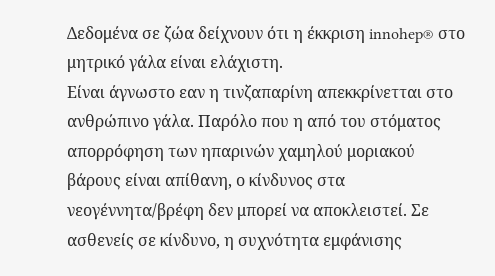Δεδομένα σε ζώα δείχνουν ότι η έκκριση innohep® στο μητρικό γάλα είναι ελάχιστη.
Είναι άγνωστο εαν η τινζαπαρίνη απεκκρίνετται στο ανθρώπινο γάλα. Παρόλο που η από του στόματος απορρόφηση των ηπαρινών χαμηλού μοριακού βάρους είναι απίθανη, ο κίνδυνος στα νεογέννητα/βρέφη δεν μπορεί να αποκλειστεί. Σε ασθενείς σε κίνδυνο, η συχνότητα εμφάνισης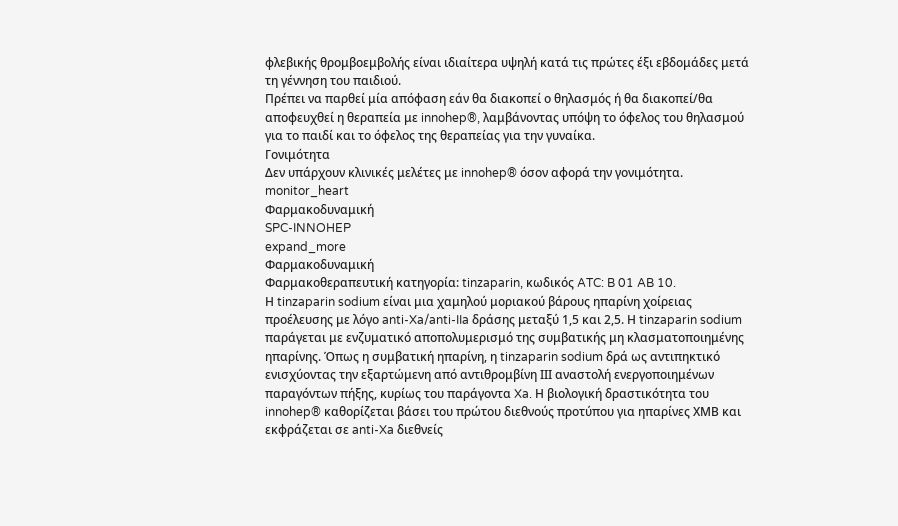φλεβικής θρομβοεμβολής είναι ιδιαίτερα υψηλή κατά τις πρώτες έξι εβδομάδες μετά τη γέννηση του παιδιού.
Πρέπει να παρθεί μία απόφαση εάν θα διακοπεί ο θηλασμός ή θα διακοπεί/θα αποφευχθεί η θεραπεία με innohep®, λαμβάνοντας υπόψη το όφελος του θηλασμού για το παιδί και το όφελος της θεραπείας για την γυναίκα.
Γονιμότητα
Δεν υπάρχουν κλινικές μελέτες με innohep® όσον αφορά την γονιμότητα.
monitor_heart
Φαρμακοδυναμική
SPC-INNOHEP
expand_more
Φαρμακοδυναμική
Φαρμακοθεραπευτική κατηγορία: tinzaparin, κωδικός ATC: B 01 AB 10.
Η tinzaparin sodium είναι μια χαμηλού μοριακού βάρους ηπαρίνη χοίρειας προέλευσης με λόγο anti-Xa/anti-IIa δράσης μεταξύ 1,5 και 2,5. Η tinzaparin sodium παράγεται με ενζυματικό αποπολυμερισμό της συμβατικής μη κλασματοποιημένης ηπαρίνης. Όπως η συμβατική ηπαρίνη, η tinzaparin sodium δρά ως αντιπηκτικό ενισχύοντας την εξαρτώμενη από αντιθρομβίνη ΙΙΙ αναστολή ενεργοποιημένων παραγόντων πήξης, κυρίως του παράγοντα Xa. Η βιολογική δραστικότητα του innohep® καθορίζεται βάσει του πρώτου διεθνούς προτύπου για ηπαρίνες ΧΜΒ και εκφράζεται σε anti-Xa διεθνείς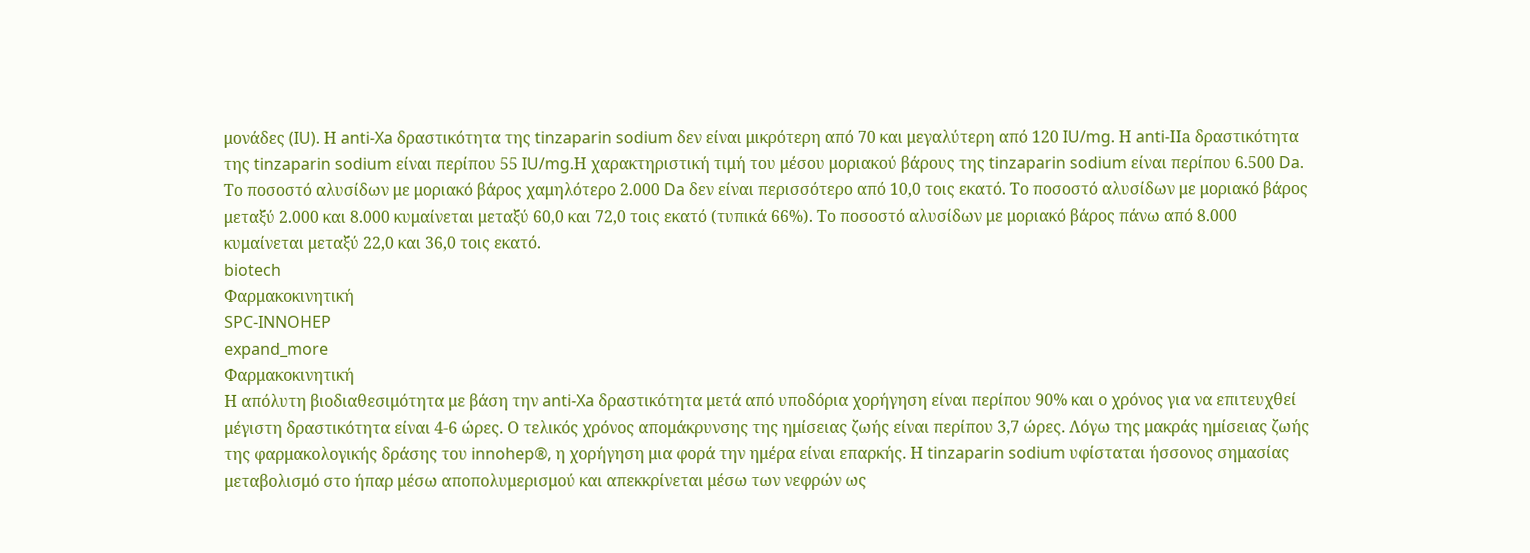μονάδες (IU). Η anti-Xa δραστικότητα της tinzaparin sodium δεν είναι μικρότερη από 70 και μεγαλύτερη από 120 IU/mg. Η anti-ΙΙa δραστικότητα της tinzaparin sodium είναι περίπου 55 IU/mg.Η χαρακτηριστική τιμή του μέσου μοριακού βάρους της tinzaparin sodium είναι περίπου 6.500 Da. Το ποσοστό αλυσίδων με μοριακό βάρος χαμηλότερο 2.000 Da δεν είναι περισσότερο από 10,0 τοις εκατό. Το ποσοστό αλυσίδων με μοριακό βάρος μεταξύ 2.000 και 8.000 κυμαίνεται μεταξύ 60,0 και 72,0 τοις εκατό (τυπικά 66%). Το ποσοστό αλυσίδων με μοριακό βάρος πάνω από 8.000 κυμαίνεται μεταξύ 22,0 και 36,0 τοις εκατό.
biotech
Φαρμακοκινητική
SPC-INNOHEP
expand_more
Φαρμακοκινητική
Η απόλυτη βιοδιαθεσιμότητα με βάση την anti-Xa δραστικότητα μετά από υποδόρια χορήγηση είναι περίπου 90% και ο χρόνος για να επιτευχθεί μέγιστη δραστικότητα είναι 4-6 ώρες. Ο τελικός χρόνος απομάκρυνσης της ημίσειας ζωής είναι περίπου 3,7 ώρες. Λόγω της μακράς ημίσειας ζωής της φαρμακολογικής δράσης του innohep®, η χορήγηση μια φορά την ημέρα είναι επαρκής. Η tinzaparin sodium υφίσταται ήσσονος σημασίας μεταβολισμό στο ήπαρ μέσω αποπολυμερισμού και απεκκρίνεται μέσω των νεφρών ως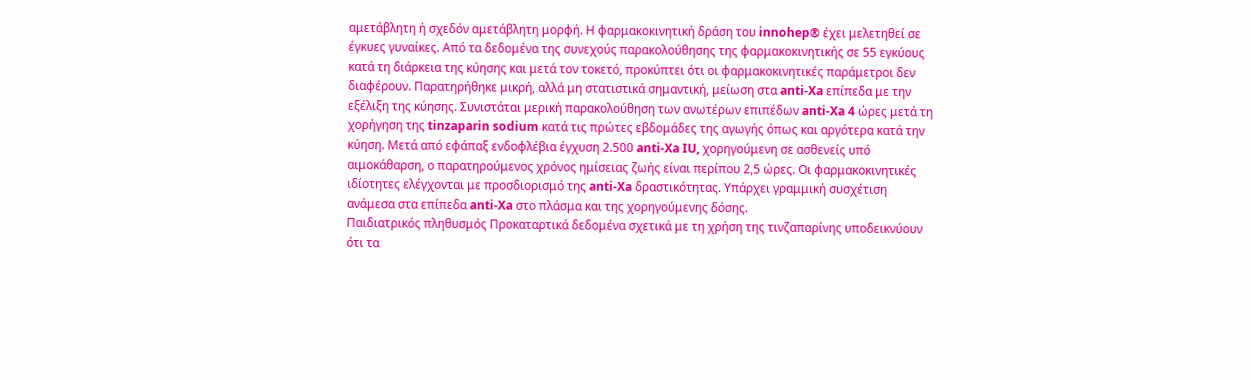αμετάβλητη ή σχεδόν αμετάβλητη μορφή. Η φαρμακοκινητική δράση του innohep® έχει μελετηθεί σε έγκυες γυναίκες. Από τα δεδομένα της συνεχούς παρακολούθησης της φαρμακοκινητικής σε 55 εγκύους κατά τη διάρκεια της κύησης και μετά τον τοκετό, προκύπτει ότι οι φαρμακοκινητικές παράμετροι δεν διαφέρουν. Παρατηρήθηκε μικρή, αλλά μη στατιστικά σημαντική, μείωση στα anti-Xa επίπεδα με την εξέλιξη της κύησης. Συνιστάται μερική παρακολούθηση των ανωτέρων επιπέδων anti-Xa 4 ώρες μετά τη χορήγηση της tinzaparin sodium κατά τις πρώτες εβδομάδες της αγωγής όπως και αργότερα κατά την κύηση. Μετά από εφάπαξ ενδοφλέβια έγχυση 2.500 anti-Xa IU, χορηγούμενη σε ασθενείς υπό αιμοκάθαρση, ο παρατηρούμενος χρόνος ημίσειας ζωής είναι περίπου 2,5 ώρες. Οι φαρμακοκινητικές ιδίοτητες ελέγχονται με προσδιορισμό της anti-Xa δραστικότητας. Υπάρχει γραμμική συσχέτιση ανάμεσα στα επίπεδα anti-Xa στο πλάσμα και της χορηγούμενης δόσης.
Παιδιατρικός πληθυσμός Προκαταρτικά δεδομένα σχετικά με τη χρήση της τινζαπαρίνης υποδεικνύουν ότι τα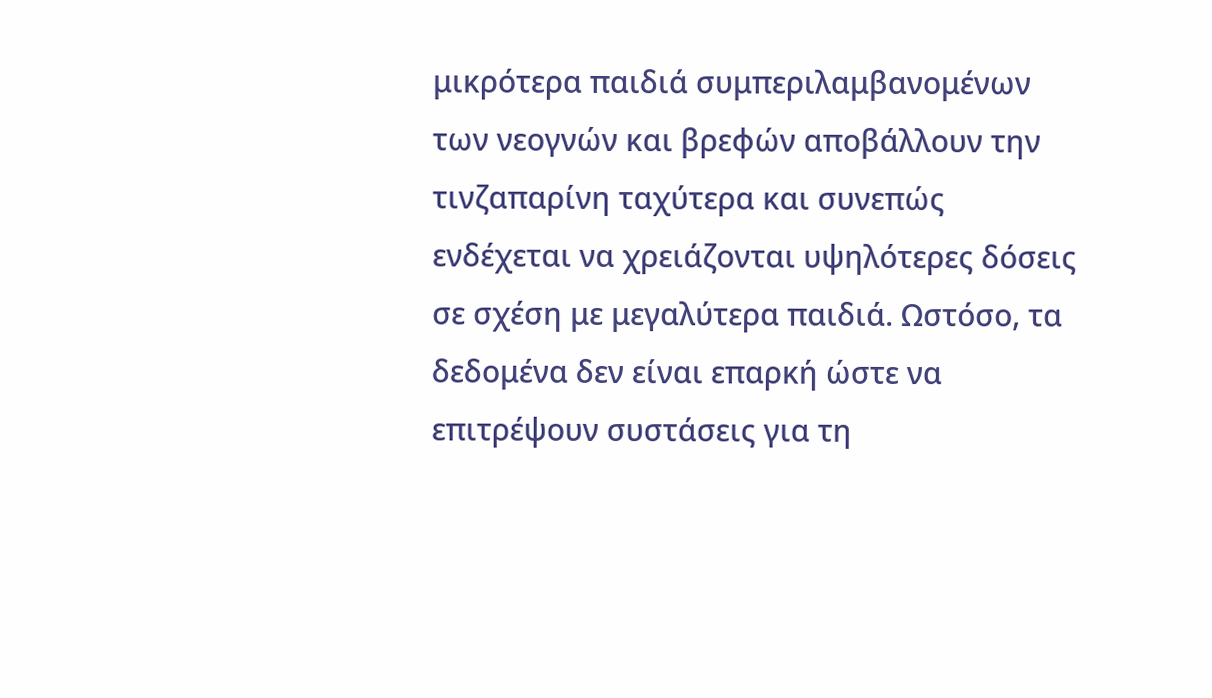μικρότερα παιδιά συμπεριλαμβανομένων των νεογνών και βρεφών αποβάλλουν την τινζαπαρίνη ταχύτερα και συνεπώς ενδέχεται να χρειάζονται υψηλότερες δόσεις σε σχέση με μεγαλύτερα παιδιά. Ωστόσο, τα δεδομένα δεν είναι επαρκή ώστε να επιτρέψουν συστάσεις για τη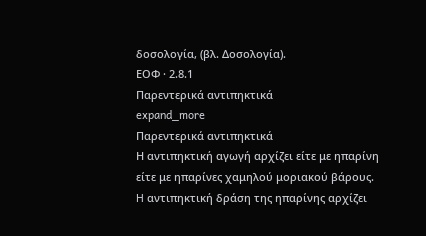δοσολογία, (βλ. Δοσολογία).
ΕΟΦ · 2.8.1
Παρεντερικά αντιπηκτικά
expand_more
Παρεντερικά αντιπηκτικά
Η αντιπηκτική αγωγή αρχίζει είτε με ηπαρίνη είτε με ηπαρίνες χαμηλού μοριακού βάρους. H αντιπηκτική δράση της ηπαρίνης αρχίζει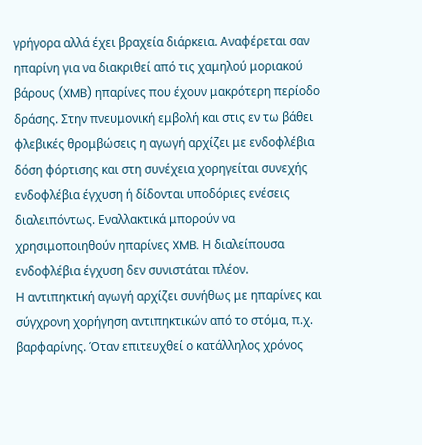γρήγορα αλλά έχει βραχεία διάρκεια. Αναφέρεται σαν ηπαρίνη για να διακριθεί από τις χαμηλού μοριακού βάρους (XMB) ηπαρίνες που έχουν μακρότερη περίοδο δράσης. Στην πνευμονική εμβολή και στις εν τω βάθει φλεβικές θρομβώσεις η αγωγή αρχίζει με ενδοφλέβια δόση φόρτισης και στη συνέχεια χορηγείται συνεχής ενδοφλέβια έγχυση ή δίδονται υποδόριες ενέσεις διαλειπόντως. Eναλλακτικά μπορούν να χρησιμοποιηθούν ηπαρίνες XMB. Η διαλείπουσα ενδοφλέβια έγχυση δεν συνιστάται πλέον.
Η αντιπηκτική αγωγή αρχίζει συνήθως με ηπαρίνες και σύγχρονη χορήγηση αντιπηκτικών από το στόμα, π.χ. βαρφαρίνης. Όταν επιτευχθεί ο κατάλληλος χρόνος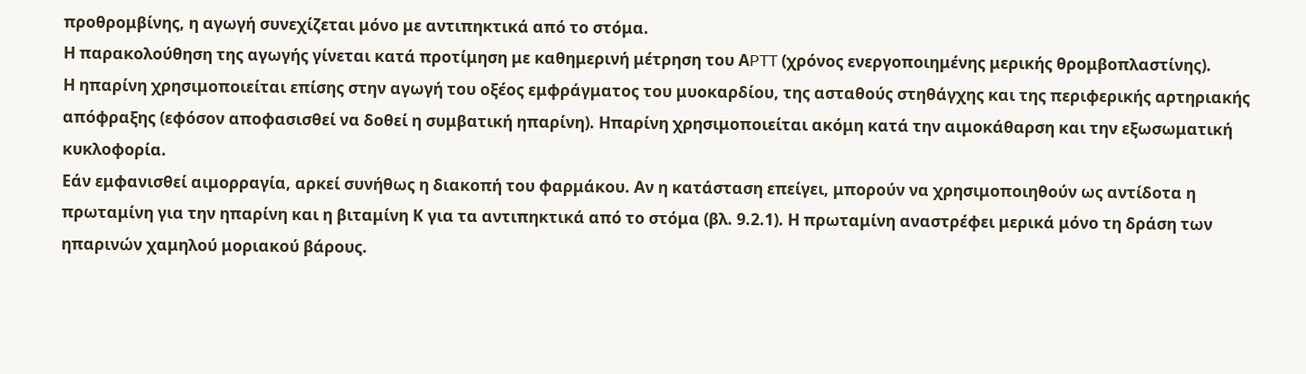προθρομβίνης, η αγωγή συνεχίζεται μόνο με αντιπηκτικά από το στόμα.
Η παρακολούθηση της αγωγής γίνεται κατά προτίμηση με καθημερινή μέτρηση του ΑPTT (χρόνος ενεργοποιημένης μερικής θρομβοπλαστίνης).
Η ηπαρίνη χρησιμοποιείται επίσης στην αγωγή του οξέος εμφράγματος του μυοκαρδίου, της ασταθούς στηθάγχης και της περιφερικής αρτηριακής απόφραξης (εφόσον αποφασισθεί να δοθεί η συμβατική ηπαρίνη). Ηπαρίνη χρησιμοποιείται ακόμη κατά την αιμοκάθαρση και την εξωσωματική κυκλοφορία.
Εάν εμφανισθεί αιμορραγία, αρκεί συνήθως η διακοπή του φαρμάκου. Αν η κατάσταση επείγει, μπορούν να χρησιμοποιηθούν ως αντίδοτα η πρωταμίνη για την ηπαρίνη και η βιταμίνη Κ για τα αντιπηκτικά από το στόμα (βλ. 9.2.1). Η πρωταμίνη αναστρέφει μερικά μόνο τη δράση των ηπαρινών χαμηλού μοριακού βάρους.